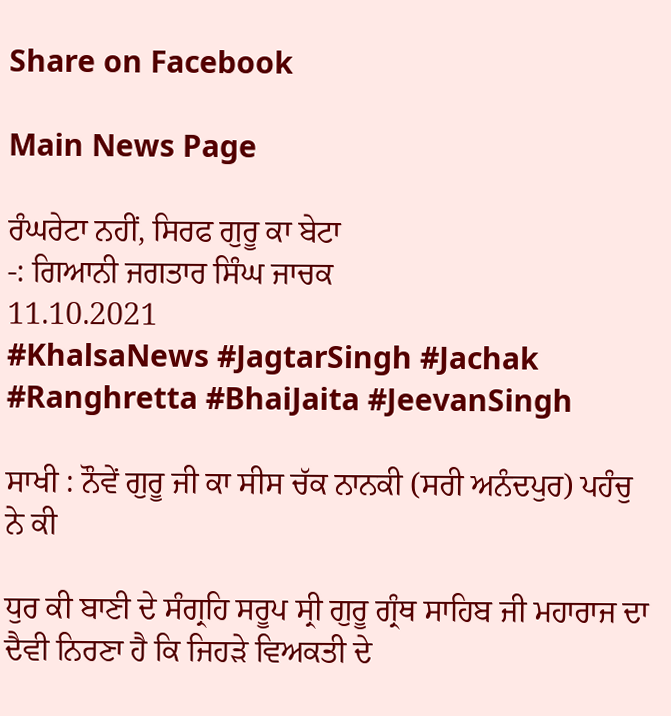Share on Facebook

Main News Page

ਰੰਘਰੇਟਾ ਨਹੀਂ, ਸਿਰਫ ਗੁਰੂ ਕਾ ਬੇਟਾ
-: ਗਿਆਨੀ ਜਗਤਾਰ ਸਿੰਘ ਜਾਚਕ
11.10.2021
#KhalsaNews #JagtarSingh #Jachak #Ranghretta #BhaiJaita #JeevanSingh

ਸਾਖੀ : ਨੌਵੇਂ ਗੁਰੂ ਜੀ ਕਾ ਸੀਸ ਚੱਕ ਨਾਨਕੀ (ਸਰੀ ਅਨੰਦਪੁਰ) ਪਹੰਚੁ ਨੇ ਕੀ

ਧੁਰ ਕੀ ਬਾਣੀ ਦੇ ਸੰਗ੍ਰਹਿ ਸਰੂਪ ਸ੍ਰੀ ਗੁਰੂ ਗ੍ਰੰਥ ਸਾਹਿਬ ਜੀ ਮਹਾਰਾਜ ਦਾ ਦੈਵੀ ਨਿਰਣਾ ਹੈ ਕਿ ਜਿਹੜੇ ਵਿਅਕਤੀ ਦੇ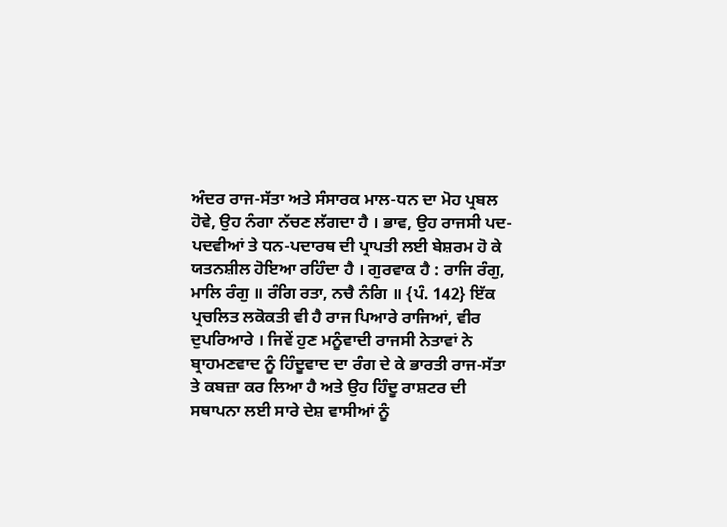ਅੰਦਰ ਰਾਜ-ਸੱਤਾ ਅਤੇ ਸੰਸਾਰਕ ਮਾਲ-ਧਨ ਦਾ ਮੋਹ ਪ੍ਰਬਲ ਹੋਵੇ, ਉਹ ਨੰਗਾ ਨੱਚਣ ਲੱਗਦਾ ਹੈ । ਭਾਵ, ਉਹ ਰਾਜਸੀ ਪਦ-ਪਦਵੀਆਂ ਤੇ ਧਨ-ਪਦਾਰਥ ਦੀ ਪ੍ਰਾਪਤੀ ਲਈ ਬੇਸ਼ਰਮ ਹੋ ਕੇ ਯਤਨਸ਼ੀਲ ਹੋਇਆ ਰਹਿੰਦਾ ਹੈ । ਗੁਰਵਾਕ ਹੈ : ਰਾਜਿ ਰੰਗੁ, ਮਾਲਿ ਰੰਗੁ ॥ ਰੰਗਿ ਰਤਾ, ਨਚੈ ਨੰਗਿ ॥ {ਪੰ. 142} ਇੱਕ ਪ੍ਰਚਲਿਤ ਲਕੋਕਤੀ ਵੀ ਹੈ ਰਾਜ ਪਿਆਰੇ ਰਾਜਿਆਂ, ਵੀਰ ਦੁਪਰਿਆਰੇ । ਜਿਵੇਂ ਹੁਣ ਮਨੂੰਵਾਦੀ ਰਾਜਸੀ ਨੇਤਾਵਾਂ ਨੇ ਬ੍ਰਾਹਮਣਵਾਦ ਨੂੰ ਹਿੰਦੂਵਾਦ ਦਾ ਰੰਗ ਦੇ ਕੇ ਭਾਰਤੀ ਰਾਜ-ਸੱਤਾ ਤੇ ਕਬਜ਼ਾ ਕਰ ਲਿਆ ਹੈ ਅਤੇ ਉਹ ਹਿੰਦੂ ਰਾਸ਼ਟਰ ਦੀ ਸਥਾਪਨਾ ਲਈ ਸਾਰੇ ਦੇਸ਼ ਵਾਸੀਆਂ ਨੂੰ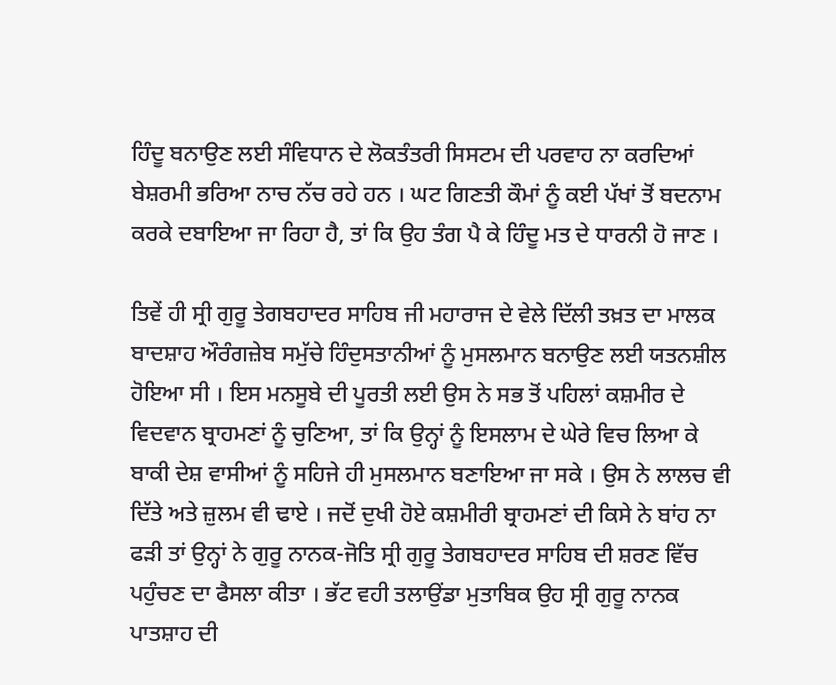ਹਿੰਦੂ ਬਨਾਉਣ ਲਈ ਸੰਵਿਧਾਨ ਦੇ ਲੋਕਤੰਤਰੀ ਸਿਸਟਮ ਦੀ ਪਰਵਾਹ ਨਾ ਕਰਦਿਆਂ ਬੇਸ਼ਰਮੀ ਭਰਿਆ ਨਾਚ ਨੱਚ ਰਹੇ ਹਨ । ਘਟ ਗਿਣਤੀ ਕੌਮਾਂ ਨੂੰ ਕਈ ਪੱਖਾਂ ਤੋਂ ਬਦਨਾਮ ਕਰਕੇ ਦਬਾਇਆ ਜਾ ਰਿਹਾ ਹੈ, ਤਾਂ ਕਿ ਉਹ ਤੰਗ ਪੈ ਕੇ ਹਿੰਦੂ ਮਤ ਦੇ ਧਾਰਨੀ ਹੋ ਜਾਣ ।

ਤਿਵੇਂ ਹੀ ਸ੍ਰੀ ਗੁਰੂ ਤੇਗਬਹਾਦਰ ਸਾਹਿਬ ਜੀ ਮਹਾਰਾਜ ਦੇ ਵੇਲੇ ਦਿੱਲੀ ਤਖ਼ਤ ਦਾ ਮਾਲਕ ਬਾਦਸ਼ਾਹ ਔਰੰਗਜ਼ੇਬ ਸਮੁੱਚੇ ਹਿੰਦੁਸਤਾਨੀਆਂ ਨੂੰ ਮੁਸਲਮਾਨ ਬਨਾਉਣ ਲਈ ਯਤਨਸ਼ੀਲ ਹੋਇਆ ਸੀ । ਇਸ ਮਨਸੂਬੇ ਦੀ ਪੂਰਤੀ ਲਈ ਉਸ ਨੇ ਸਭ ਤੋਂ ਪਹਿਲਾਂ ਕਸ਼ਮੀਰ ਦੇ ਵਿਦਵਾਨ ਬ੍ਰਾਹਮਣਾਂ ਨੂੰ ਚੁਣਿਆ, ਤਾਂ ਕਿ ਉਨ੍ਹਾਂ ਨੂੰ ਇਸਲਾਮ ਦੇ ਘੇਰੇ ਵਿਚ ਲਿਆ ਕੇ ਬਾਕੀ ਦੇਸ਼ ਵਾਸੀਆਂ ਨੂੰ ਸਹਿਜੇ ਹੀ ਮੁਸਲਮਾਨ ਬਣਾਇਆ ਜਾ ਸਕੇ । ਉਸ ਨੇ ਲਾਲਚ ਵੀ ਦਿੱਤੇ ਅਤੇ ਜ਼ੁਲਮ ਵੀ ਢਾਏ । ਜਦੋਂ ਦੁਖੀ ਹੋਏ ਕਸ਼ਮੀਰੀ ਬ੍ਰਾਹਮਣਾਂ ਦੀ ਕਿਸੇ ਨੇ ਬਾਂਹ ਨਾ ਫੜੀ ਤਾਂ ਉਨ੍ਹਾਂ ਨੇ ਗੁਰੂ ਨਾਨਕ-ਜੋਤਿ ਸ੍ਰੀ ਗੁਰੂ ਤੇਗਬਹਾਦਰ ਸਾਹਿਬ ਦੀ ਸ਼ਰਣ ਵਿੱਚ ਪਹੁੰਚਣ ਦਾ ਫੈਸਲਾ ਕੀਤਾ । ਭੱਟ ਵਹੀ ਤਲਾਉਂਡਾ ਮੁਤਾਬਿਕ ਉਹ ਸ੍ਰੀ ਗੁਰੂ ਨਾਨਕ ਪਾਤਸ਼ਾਹ ਦੀ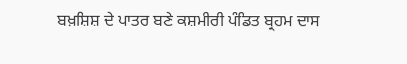ਬਖ਼ਸ਼ਿਸ਼ ਦੇ ਪਾਤਰ ਬਣੇ ਕਸ਼ਮੀਰੀ ਪੰਡਿਤ ਬ੍ਰਹਮ ਦਾਸ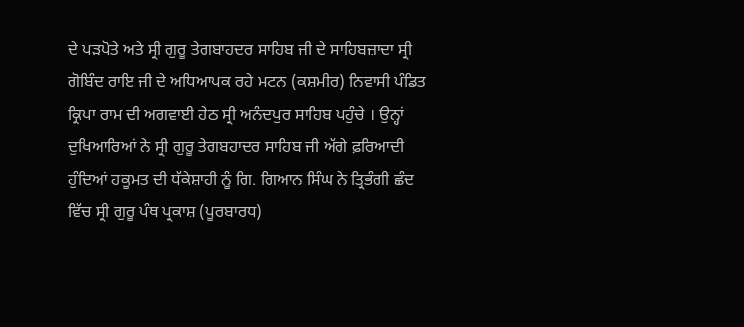ਦੇ ਪੜਪੋਤੇ ਅਤੇ ਸ੍ਰੀ ਗੁਰੂ ਤੇਗਬਾਹਦਰ ਸਾਹਿਬ ਜੀ ਦੇ ਸਾਹਿਬਜ਼ਾਦਾ ਸ੍ਰੀ ਗੋਬਿੰਦ ਰਾਇ ਜੀ ਦੇ ਅਧਿਆਪਕ ਰਹੇ ਮਟਨ (ਕਸ਼ਮੀਰ) ਨਿਵਾਸੀ ਪੰਡਿਤ ਕ੍ਰਿਪਾ ਰਾਮ ਦੀ ਅਗਵਾਈ ਹੇਠ ਸ੍ਰੀ ਅਨੰਦਪੁਰ ਸਾਹਿਬ ਪਹੁੰਚੇ । ਉਨ੍ਹਾਂ ਦੁਖਿਆਰਿਆਂ ਨੇ ਸ੍ਰੀ ਗੁਰੂ ਤੇਗਬਹਾਦਰ ਸਾਹਿਬ ਜੀ ਅੱਗੇ ਫ਼ਰਿਆਦੀ ਹੁੰਦਿਆਂ ਹਕੂਮਤ ਦੀ ਧੱਕੇਸ਼ਾਹੀ ਨੂੰ ਗਿ. ਗਿਆਨ ਸਿੰਘ ਨੇ ਤ੍ਰਿਭੰਗੀ ਛੰਦ ਵਿੱਚ ਸ੍ਰੀ ਗੁਰੂ ਪੰਥ ਪ੍ਰਕਾਸ਼ (ਪੂਰਬਾਰਧ)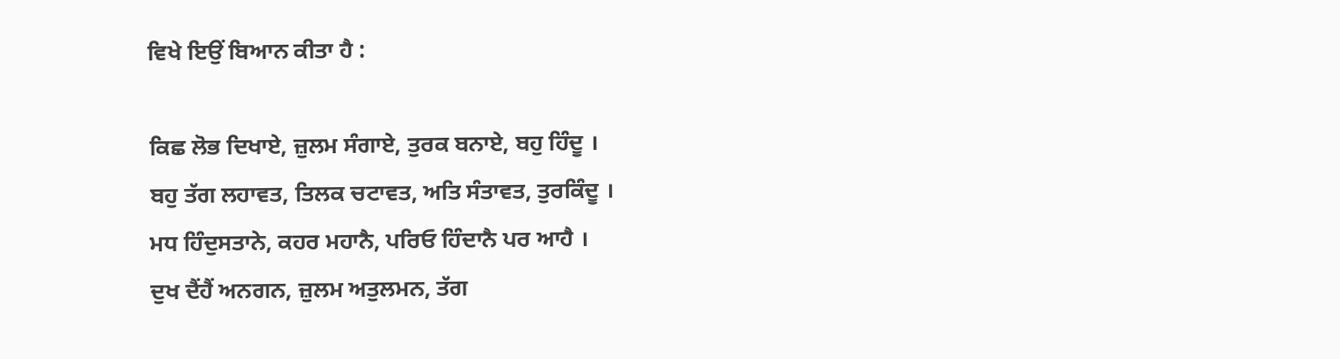ਵਿਖੇ ਇਉਂ ਬਿਆਨ ਕੀਤਾ ਹੈ :

ਕਿਛ ਲੋਭ ਦਿਖਾਏ, ਜ਼ੁਲਮ ਸੰਗਾਏ, ਤੁਰਕ ਬਨਾਏ, ਬਹੁ ਹਿੰਦੂ ।
ਬਹੁ ਤੱਗ ਲਹਾਵਤ, ਤਿਲਕ ਚਟਾਵਤ, ਅਤਿ ਸੰਤਾਵਤ, ਤੁਰਕਿੰਦੂ ।
ਮਧ ਹਿੰਦੁਸਤਾਨੇ, ਕਹਰ ਮਹਾਨੈ, ਪਰਿਓ ਹਿੰਦਾਨੈ ਪਰ ਆਹੈ ।
ਦੁਖ ਦੈਂਹੈਂ ਅਨਗਨ, ਜ਼ੁਲਮ ਅਤੁਲਮਨ, ਤੱਗ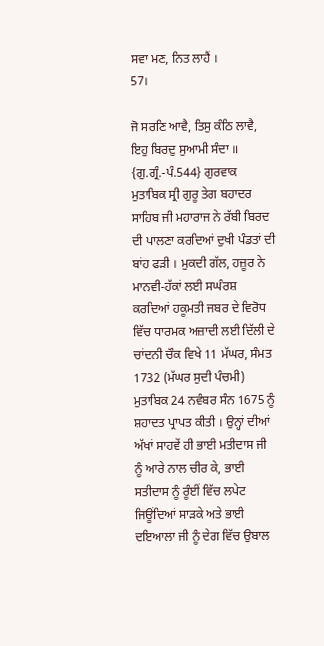ਸਵਾ ਮਣ, ਨਿਤ ਲਾਹੈਂ ।
57।

ਜੋ ਸਰਣਿ ਆਵੈ, ਤਿਸੁ ਕੰਠਿ ਲਾਵੈ, ਇਹੁ ਬਿਰਦੁ ਸੁਆਮੀ ਸੰਦਾ ॥ {ਗੁ.ਗ੍ਰੰ.-ਪੰ.544} ਗੁਰਵਾਕ ਮੁਤਾਬਿਕ ਸ੍ਰੀ ਗੁਰੂ ਤੇਗ ਬਹਾਦਰ ਸਾਹਿਬ ਜੀ ਮਹਾਰਾਜ ਨੇ ਰੱਬੀ ਬਿਰਦ ਦੀ ਪਾਲਣਾ ਕਰਦਿਆਂ ਦੁਖੀ ਪੰਡਤਾਂ ਦੀ ਬਾਂਹ ਫੜੀ । ਮੁਕਦੀ ਗੱਲ, ਹਜ਼ੂਰ ਨੇ ਮਾਨਵੀ-ਹੱਕਾਂ ਲਈ ਸਘੰਰਸ਼ ਕਰਦਿਆਂ ਹਕੂਮਤੀ ਜਬਰ ਦੇ ਵਿਰੋਧ ਵਿੱਚ ਧਾਰਮਕ ਅਜ਼ਾਦੀ ਲਈ ਦਿੱਲੀ ਦੇ ਚਾਂਦਨੀ ਚੌਕ ਵਿਖੇ 11 ਮੱਘਰ, ਸੰਮਤ 1732 (ਮੱਘਰ ਸੁਦੀ ਪੰਚਮੀ) ਮੁਤਾਬਿਕ 24 ਨਵੰਬਰ ਸੰਨ 1675 ਨੂੰ ਸ਼ਹਾਦਤ ਪ੍ਰਾਪਤ ਕੀਤੀ । ਉਨ੍ਹਾਂ ਦੀਆਂ ਅੱਖਾਂ ਸਾਹਵੇਂ ਹੀ ਭਾਈ ਮਤੀਦਾਸ ਜੀ ਨੂੰ ਆਰੇ ਨਾਲ ਚੀਰ ਕੇ, ਭਾਈ ਸਤੀਦਾਸ ਨੂੰ ਰੂੰਈਂ ਵਿੱਚ ਲਪੇਟ ਜਿਊਂਦਿਆਂ ਸਾੜਕੇ ਅਤੇ ਭਾਈ ਦਇਆਲਾ ਜੀ ਨੂੰ ਦੇਗ ਵਿੱਚ ਉਬਾਲ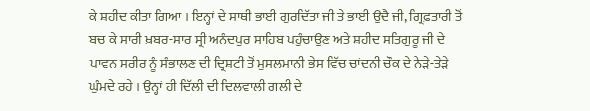ਕੇ ਸ਼ਹੀਦ ਕੀਤਾ ਗਿਆ । ਇਨ੍ਹਾਂ ਦੇ ਸਾਥੀ ਭਾਈ ਗੁਰਦਿੱਤਾ ਜੀ ਤੇ ਭਾਈ ਉਦੈ ਜੀ, ਗ੍ਰਿਫ਼ਤਾਰੀ ਤੋਂ ਬਚ ਕੇ ਸਾਰੀ ਖ਼ਬਰ-ਸਾਰ ਸ੍ਰੀ ਅਨੰਦਪੁਰ ਸਾਹਿਬ ਪਹੁੰਚਾਉਣ ਅਤੇ ਸ਼ਹੀਦ ਸਤਿਗੁਰੂ ਜੀ ਦੇ ਪਾਵਨ ਸਰੀਰ ਨੂੰ ਸੰਭਾਲਣ ਦੀ ਦ੍ਰਿਸ਼ਟੀ ਤੋਂ ਮੁਸਲਮਾਨੀ ਭੇਸ ਵਿੱਚ ਚਾਂਦਨੀ ਚੌਕ ਦੇ ਨੇੜੇ-ਤੇੜੇ ਘੁੰਮਦੇ ਰਹੇ । ਉਨ੍ਹਾਂ ਹੀ ਦਿੱਲੀ ਦੀ ਦਿਲਵਾਲੀ ਗਲੀ ਦੇ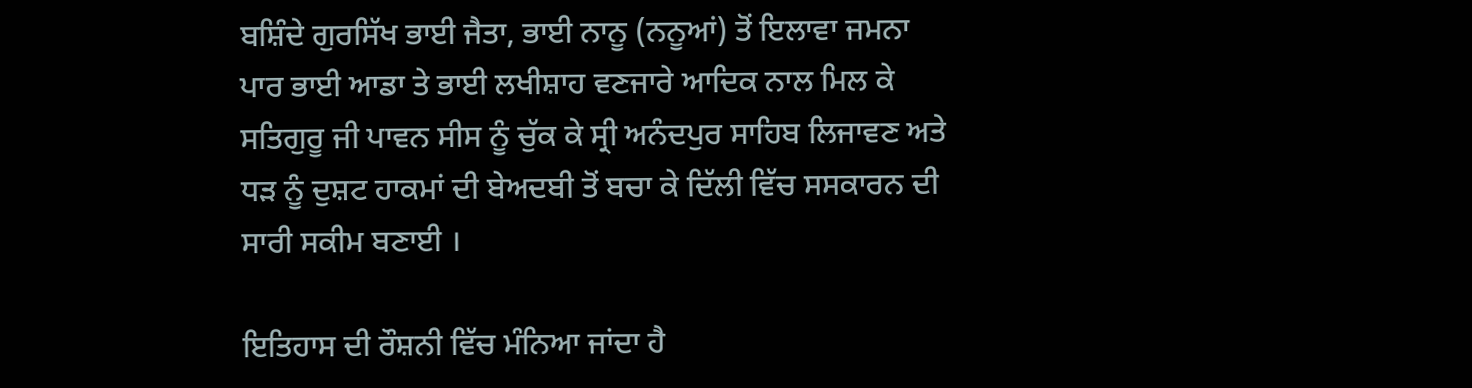ਬਸ਼ਿੰਦੇ ਗੁਰਸਿੱਖ ਭਾਈ ਜੈਤਾ, ਭਾਈ ਨਾਨੂ (ਨਨੂਆਂ) ਤੋਂ ਇਲਾਵਾ ਜਮਨਾ ਪਾਰ ਭਾਈ ਆਡਾ ਤੇ ਭਾਈ ਲਖੀਸ਼ਾਹ ਵਣਜਾਰੇ ਆਦਿਕ ਨਾਲ ਮਿਲ ਕੇ ਸਤਿਗੁਰੂ ਜੀ ਪਾਵਨ ਸੀਸ ਨੂੰ ਚੁੱਕ ਕੇ ਸ੍ਰੀ ਅਨੰਦਪੁਰ ਸਾਹਿਬ ਲਿਜਾਵਣ ਅਤੇ ਧੜ ਨੂੰ ਦੁਸ਼ਟ ਹਾਕਮਾਂ ਦੀ ਬੇਅਦਬੀ ਤੋਂ ਬਚਾ ਕੇ ਦਿੱਲੀ ਵਿੱਚ ਸਸਕਾਰਨ ਦੀ ਸਾਰੀ ਸਕੀਮ ਬਣਾਈ ।

ਇਤਿਹਾਸ ਦੀ ਰੌਸ਼ਨੀ ਵਿੱਚ ਮੰਨਿਆ ਜਾਂਦਾ ਹੈ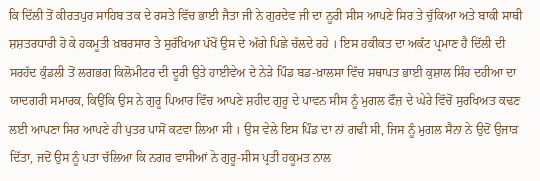ਕਿ ਦਿੱਲੀ ਤੋਂ ਕੀਰਤਪੁਰ ਸਾਹਿਬ ਤਕ ਦੇ ਰਸਤੇ ਵਿੱਚ ਭਾਈ ਜੈਤਾ ਜੀ ਨੇ ਗੁਰਦੇਵ ਜੀ ਦਾ ਨੂਰੀ ਸੀਸ ਆਪਣੇ ਸਿਰ ਤੇ ਚੁੱਕਿਆ ਅਤੇ ਬਾਕੀ ਸਾਥੀ ਸ਼ਸ਼ਤਰਧਾਰੀ ਹੋ ਕੇ ਹਕਮੂਤੀ ਖ਼ਬਰਸਾਰ ਤੇ ਸੁਰੱਖਿਆ ਪੱਖੋਂ ਉਸ ਦੇ ਅੱਗੇ ਪਿਛੇ ਚੱਲਦੇ ਰਹੇ । ਇਸ ਹਕੀਕਤ ਦਾ ਅਕੱਟ ਪ੍ਰਮਾਣ ਹੈ ਦਿੱਲੀ ਦੀ ਸਰਹੱਦ ਕੁੰਡਲੀ ਤੋਂ ਲਗਭਗ ਕਿਲੋਮੀਟਰ ਦੀ ਦੂਰੀ ਉਤੇ ਹਾਈਵੇਅ ਦੇ ਨੇੜੇ ਪਿੰਡ ਬਡ-ਖ਼ਾਲਸਾ ਵਿੱਚ ਸਥਾਪਤ ਭਾਈ ਕੁਸ਼ਾਲ ਸਿੰਹ ਦਹੀਆ ਦਾ ਯਾਦਗਰੀ ਸਮਾਰਕ, ਕਿਉਂਕਿ ਉਸ ਨੇ ਗੁਰੂ ਪਿਆਰ ਵਿੱਚ ਆਪਣੇ ਸ਼ਹੀਦ ਗੁਰੂ ਦੇ ਪਾਵਨ ਸੀਸ ਨੂੰ ਮੁਗਲ ਫੌਜ਼ ਦੇ ਘੇਰੇ ਵਿੱਚੋਂ ਸੁਰਖਿਅਤ ਕਢਣ ਲਈ ਆਪਣਾ ਸਿਰ ਆਪਣੇ ਹੀ ਪੁਤਰ ਪਾਸੋਂ ਕਟਵਾ ਲਿਆ ਸੀ । ਉਸ ਵੇਲੇ ਇਸ ਪਿੰਡ ਦਾ ਨਾਂ ਗਢੀ ਸੀ, ਜਿਸ ਨੂੰ ਮੁਗਲ ਸੈਨਾ ਨੇ ਉਦੋਂ ਉਜਾੜ ਦਿੱਤਾ, ਜਦੋਂ ਉਸ ਨੂੰ ਪਤਾ ਚੱਲਿਆ ਕਿ ਨਗਰ ਵਾਸੀਆਂ ਨੇ ਗੁਰੂ-ਸੀਸ ਪ੍ਰਤੀ ਹਕੂਮਤ ਨਾਲ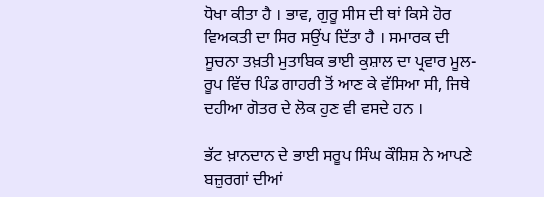ਧੋਖਾ ਕੀਤਾ ਹੈ । ਭਾਵ, ਗੁਰੂ ਸੀਸ ਦੀ ਥਾਂ ਕਿਸੇ ਹੋਰ ਵਿਅਕਤੀ ਦਾ ਸਿਰ ਸਉਂਪ ਦਿੱਤਾ ਹੈ । ਸਮਾਰਕ ਦੀ ਸੂਚਨਾ ਤਖ਼ਤੀ ਮੁਤਾਬਿਕ ਭਾਈ ਕੁਸ਼ਾਲ ਦਾ ਪ੍ਰਵਾਰ ਮੂਲ-ਰੂਪ ਵਿੱਚ ਪਿੰਡ ਗਾਹਰੀ ਤੋਂ ਆਣ ਕੇ ਵੱਸਿਆ ਸੀ, ਜਿਥੇ ਦਹੀਆ ਗੋਤਰ ਦੇ ਲੋਕ ਹੁਣ ਵੀ ਵਸਦੇ ਹਨ ।

ਭੱਟ ਖ਼ਾਨਦਾਨ ਦੇ ਭਾਈ ਸਰੂਪ ਸਿੰਘ ਕੌਸ਼ਿਸ਼ ਨੇ ਆਪਣੇ ਬਜ਼ੁਰਗਾਂ ਦੀਆਂ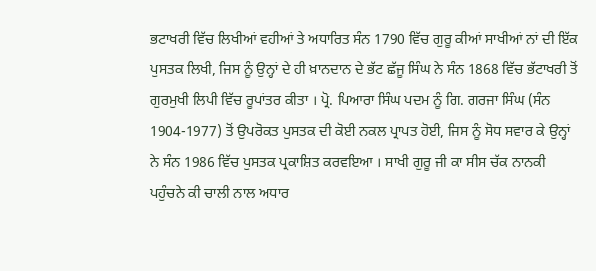ਭਟਾਖਰੀ ਵਿੱਚ ਲਿਖੀਆਂ ਵਹੀਆਂ ਤੇ ਅਧਾਰਿਤ ਸੰਨ 1790 ਵਿੱਚ ਗੁਰੂ ਕੀਆਂ ਸਾਖੀਆਂ ਨਾਂ ਦੀ ਇੱਕ ਪੁਸਤਕ ਲਿਖੀ, ਜਿਸ ਨੂੰ ਉਨ੍ਹਾਂ ਦੇ ਹੀ ਖ਼ਾਨਦਾਨ ਦੇ ਭੱਟ ਛੱਜੂ ਸਿੰਘ ਨੇ ਸੰਨ 1868 ਵਿੱਚ ਭੱਟਾਖਰੀ ਤੋਂ ਗੁਰਮੁਖੀ ਲਿਪੀ ਵਿੱਚ ਰੂਪਾਂਤਰ ਕੀਤਾ । ਪ੍ਰੋ. ਪਿਆਰਾ ਸਿੰਘ ਪਦਮ ਨੂੰ ਗਿ. ਗਰਜਾ ਸਿੰਘ (ਸੰਨ 1904-1977) ਤੋਂ ਉਪਰੋਕਤ ਪੁਸਤਕ ਦੀ ਕੋਈ ਨਕਲ ਪ੍ਰਾਪਤ ਹੋਈ, ਜਿਸ ਨੂੰ ਸੋਧ ਸਵਾਰ ਕੇ ਉਨ੍ਹਾਂ ਨੇ ਸੰਨ 1986 ਵਿੱਚ ਪੁਸਤਕ ਪ੍ਰਕਾਸ਼ਿਤ ਕਰਵਇਆ । ਸਾਖੀ ਗੁਰੂ ਜੀ ਕਾ ਸੀਸ ਚੱਕ ਨਾਨਕੀ ਪਹੁੰਚਨੇ ਕੀ ਚਾਲੀ ਨਾਲ ਅਧਾਰ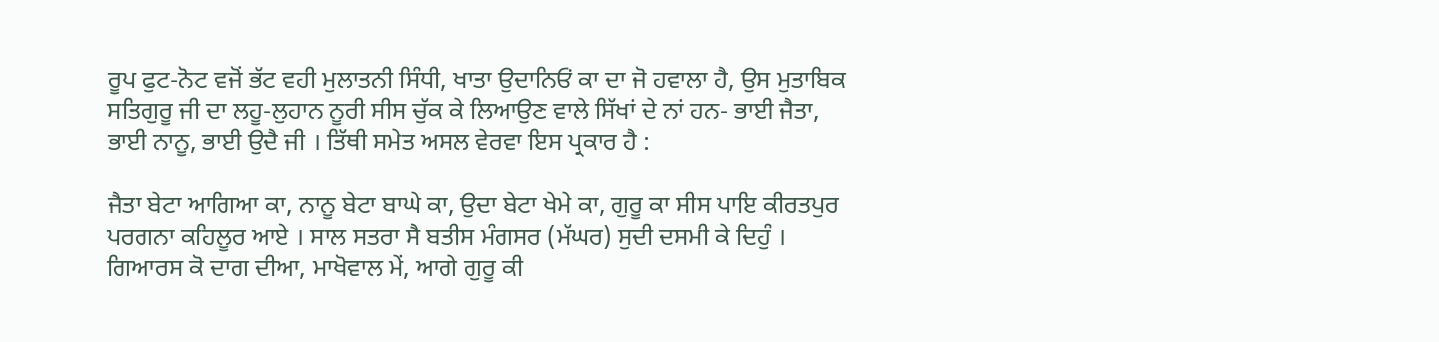ਰੂਪ ਫੁਟ-ਨੋਟ ਵਜੋਂ ਭੱਟ ਵਹੀ ਮੁਲਾਤਨੀ ਸਿੰਧੀ, ਖਾਤਾ ਉਦਾਨਿਓਂ ਕਾ ਦਾ ਜੋ ਹਵਾਲਾ ਹੈ, ਉਸ ਮੁਤਾਬਿਕ ਸਤਿਗੁਰੂ ਜੀ ਦਾ ਲਹੂ-ਲੁਹਾਨ ਨੂਰੀ ਸੀਸ ਚੁੱਕ ਕੇ ਲਿਆਉਣ ਵਾਲੇ ਸਿੱਖਾਂ ਦੇ ਨਾਂ ਹਨ- ਭਾਈ ਜੈਤਾ, ਭਾਈ ਨਾਨੂ, ਭਾਈ ਉਦੈ ਜੀ । ਤਿੱਥੀ ਸਮੇਤ ਅਸਲ ਵੇਰਵਾ ਇਸ ਪ੍ਰਕਾਰ ਹੈ :

ਜੈਤਾ ਬੇਟਾ ਆਗਿਆ ਕਾ, ਨਾਨੂ ਬੇਟਾ ਬਾਘੇ ਕਾ, ਉਦਾ ਬੇਟਾ ਖੇਮੇ ਕਾ, ਗੁਰੂ ਕਾ ਸੀਸ ਪਾਇ ਕੀਰਤਪੁਰ ਪਰਗਨਾ ਕਹਿਲੂਰ ਆਏ । ਸਾਲ ਸਤਰਾ ਸੈ ਬਤੀਸ ਮੰਗਸਰ (ਮੱਘਰ) ਸੁਦੀ ਦਸਮੀ ਕੇ ਦਿਹੁੰ । ਗਿਆਰਸ ਕੋ ਦਾਗ ਦੀਆ, ਮਾਖੋਵਾਲ ਮੇਂ, ਆਗੇ ਗੁਰੂ ਕੀ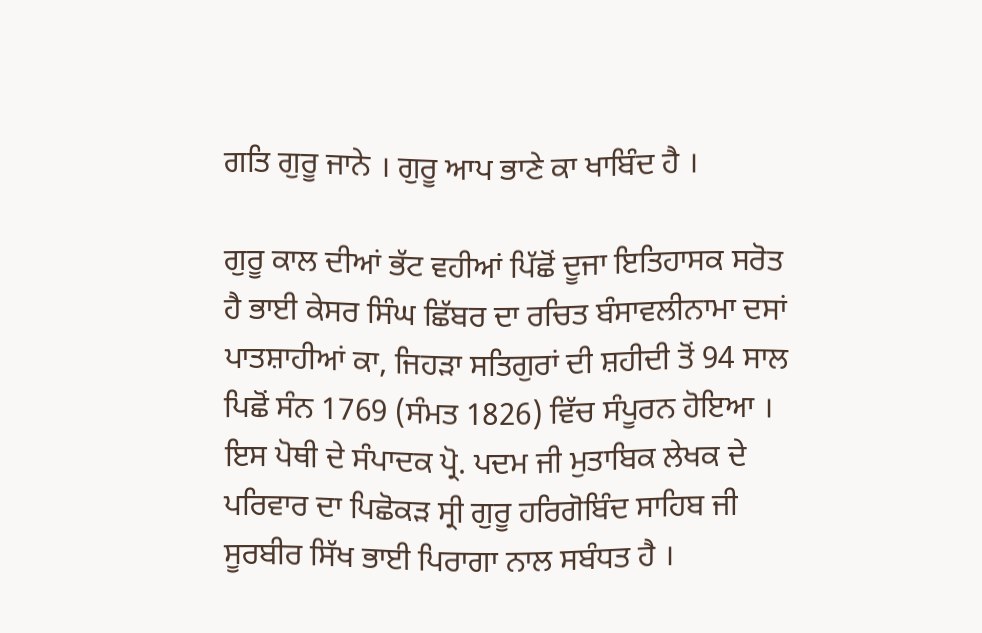ਗਤਿ ਗੁਰੂ ਜਾਨੇ । ਗੁਰੂ ਆਪ ਭਾਣੇ ਕਾ ਖਾਬਿੰਦ ਹੈ ।

ਗੁਰੂ ਕਾਲ ਦੀਆਂ ਭੱਟ ਵਹੀਆਂ ਪਿੱਛੋਂ ਦੂਜਾ ਇਤਿਹਾਸਕ ਸਰੋਤ ਹੈ ਭਾਈ ਕੇਸਰ ਸਿੰਘ ਛਿੱਬਰ ਦਾ ਰਚਿਤ ਬੰਸਾਵਲੀਨਾਮਾ ਦਸਾਂ ਪਾਤਸ਼ਾਹੀਆਂ ਕਾ, ਜਿਹੜਾ ਸਤਿਗੁਰਾਂ ਦੀ ਸ਼ਹੀਦੀ ਤੋਂ 94 ਸਾਲ ਪਿਛੋਂ ਸੰਨ 1769 (ਸੰਮਤ 1826) ਵਿੱਚ ਸੰਪੂਰਨ ਹੋਇਆ । ਇਸ ਪੋਥੀ ਦੇ ਸੰਪਾਦਕ ਪ੍ਰੋ. ਪਦਮ ਜੀ ਮੁਤਾਬਿਕ ਲੇਖਕ ਦੇ ਪਰਿਵਾਰ ਦਾ ਪਿਛੋਕੜ ਸ੍ਰੀ ਗੁਰੂ ਹਰਿਗੋਬਿੰਦ ਸਾਹਿਬ ਜੀ ਸੂਰਬੀਰ ਸਿੱਖ ਭਾਈ ਪਿਰਾਗਾ ਨਾਲ ਸਬੰਧਤ ਹੈ ।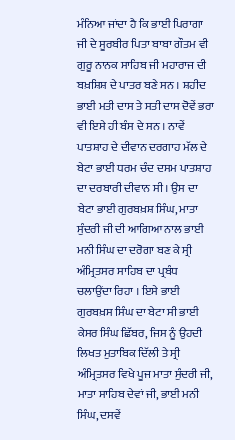ਮੰਨਿਆ ਜਾਂਦਾ ਹੈ ਕਿ ਭਾਈ ਪਿਰਾਗਾ ਜੀ ਦੇ ਸੂਰਬੀਰ ਪਿਤਾ ਬਾਬਾ ਗੌਤਮ ਵੀ ਗੁਰੂ ਨਾਨਕ ਸਾਹਿਬ ਜੀ ਮਹਾਰਾਜ ਦੀ ਬਖ਼ਸ਼ਿਸ਼ ਦੇ ਪਾਤਰ ਬਣੇ ਸਨ । ਸ਼ਹੀਦ ਭਾਈ ਮਤੀ ਦਾਸ ਤੇ ਸਤੀ ਦਾਸ ਦੋਵੇਂ ਭਰਾ ਵੀ ਇਸੇ ਹੀ ਬੰਸ ਦੇ ਸਨ । ਨਾਵੇਂ ਪਾਤਸ਼ਾਹ ਦੇ ਦੀਵਾਨ ਦਰਗਾਹ ਮੱਲ ਦੇ ਬੇਟਾ ਭਾਈ ਧਰਮ ਚੰਦ ਦਸਮ ਪਾਤਸ਼ਾਹ ਦਾ ਦਰਬਾਰੀ ਦੀਵਾਨ ਸੀ । ਉਸ ਦਾ ਬੇਟਾ ਭਾਈ ਗੁਰਬਖ਼ਸ਼ ਸਿੰਘ, ਮਾਤਾ ਸੁੰਦਰੀ ਜੀ ਦੀ ਆਗਿਆ ਨਾਲ ਭਾਈ ਮਨੀ ਸਿੰਘ ਦਾ ਦਰੋਗਾ ਬਣ ਕੇ ਸ੍ਰੀ ਅੰਮ੍ਰਿਤਸਰ ਸਾਹਿਬ ਦਾ ਪ੍ਰਬੰਧ ਚਲਾਉਂਦਾ ਰਿਹਾ । ਇਸੇ ਭਾਈ ਗੁਰਬਖ਼ਸ ਸਿੰਘ ਦਾ ਬੇਟਾ ਸੀ ਭਾਈ ਕੇਸਰ ਸਿੰਘ ਛਿੱਬਰ, ਜਿਸ ਨੂੰ ਉਹਦੀ ਲਿਖਤ ਮੁਤਾਬਿਕ ਦਿੱਲੀ ਤੇ ਸ੍ਰੀ ਅੰਮ੍ਰਿਤਸਰ ਵਿਖੇ ਪੂਜ ਮਾਤਾ ਸੁੰਦਰੀ ਜੀ, ਮਾਤਾ ਸਾਹਿਬ ਦੇਵਾਂ ਜੀ, ਭਾਈ ਮਨੀ ਸਿੰਘ, ਦਸਵੇਂ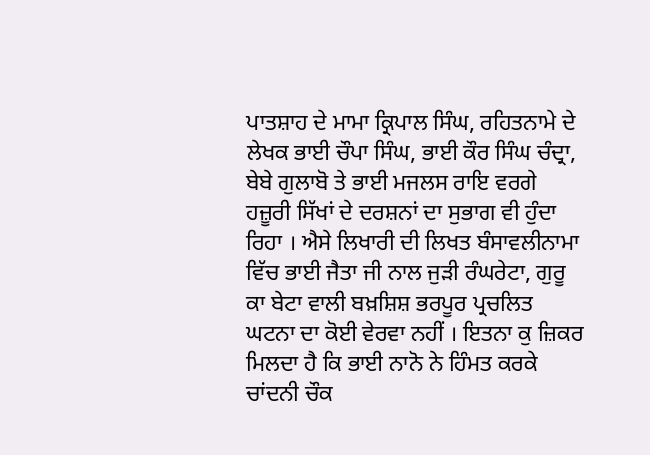ਪਾਤਸ਼ਾਹ ਦੇ ਮਾਮਾ ਕ੍ਰਿਪਾਲ ਸਿੰਘ, ਰਹਿਤਨਾਮੇ ਦੇ ਲੇਖਕ ਭਾਈ ਚੌਪਾ ਸਿੰਘ, ਭਾਈ ਕੌਰ ਸਿੰਘ ਚੰਦ੍ਰਾ, ਬੇਬੇ ਗੁਲਾਬੋ ਤੇ ਭਾਈ ਮਜਲਸ ਰਾਇ ਵਰਗੇ ਹਜ਼ੂਰੀ ਸਿੱਖਾਂ ਦੇ ਦਰਸ਼ਨਾਂ ਦਾ ਸੁਭਾਗ ਵੀ ਹੁੰਦਾ ਰਿਹਾ । ਐਸੇ ਲਿਖਾਰੀ ਦੀ ਲਿਖਤ ਬੰਸਾਵਲੀਨਾਮਾ ਵਿੱਚ ਭਾਈ ਜੈਤਾ ਜੀ ਨਾਲ ਜੁੜੀ ਰੰਘਰੇਟਾ, ਗੁਰੂ ਕਾ ਬੇਟਾ ਵਾਲੀ ਬਖ਼ਸ਼ਿਸ਼ ਭਰਪੂਰ ਪ੍ਰਚਲਿਤ ਘਟਨਾ ਦਾ ਕੋਈ ਵੇਰਵਾ ਨਹੀਂ । ਇਤਨਾ ਕੁ ਜ਼ਿਕਰ ਮਿਲਦਾ ਹੈ ਕਿ ਭਾਈ ਨਾਨੋ ਨੇ ਹਿੰਮਤ ਕਰਕੇ ਚਾਂਦਨੀ ਚੌਕ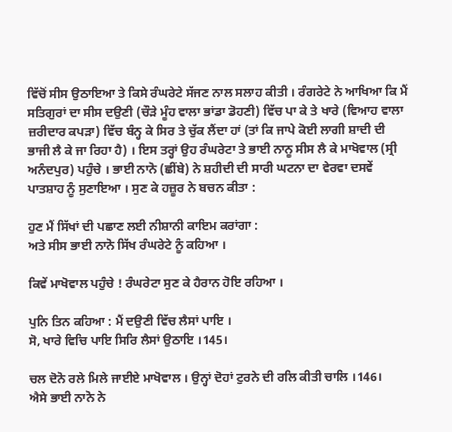ਵਿੱਚੋਂ ਸੀਸ ਉਠਾਇਆ ਤੇ ਕਿਸੇ ਰੰਘਰੇਟੇ ਸੱਜਣ ਨਾਲ ਸਲਾਹ ਕੀਤੀ । ਰੰਗਰੇਟੇ ਨੇ ਆਖਿਆ ਕਿ ਮੈਂ ਸਤਿਗੁਰਾਂ ਦਾ ਸੀਸ ਦਉਣੀ (ਚੌੜੇ ਮੂੰਹ ਵਾਲਾ ਭਾਂਡਾ ਡੋਹਣੀ) ਵਿੱਚ ਪਾ ਕੇ ਤੇ ਖਾਰੇ (ਵਿਆਹ ਵਾਲਾ ਜ਼ਰੀਦਾਰ ਕਪੜਾ) ਵਿੱਚ ਬੰਨ੍ਹ ਕੇ ਸਿਰ ਤੇ ਚੁੱਕ ਲੈਂਦਾ ਹਾਂ (ਤਾਂ ਕਿ ਜਾਪੇ ਕੋਈ ਲਾਗੀ ਸ਼ਾਦੀ ਦੀ ਭਾਜੀ ਲੈ ਕੇ ਜਾ ਰਿਹਾ ਹੈ) । ਇਸ ਤਰ੍ਹਾਂ ਉਹ ਰੰਘਰੇਟਾ ਤੇ ਭਾਈ ਨਾਨੂ ਸੀਸ ਲੈ ਕੇ ਮਾਖੋਵਾਲ (ਸ੍ਰੀ ਅਨੰਦਪੁਰ) ਪਹੁੰਚੇ । ਭਾਈ ਨਾਨੋ (ਛੀਂਬੇ) ਨੇ ਸ਼ਹੀਦੀ ਦੀ ਸਾਰੀ ਘਟਨਾ ਦਾ ਵੇਰਵਾ ਦਸਵੇਂ ਪਾਤਸ਼ਾਹ ਨੂੰ ਸੁਣਾਇਆ । ਸੁਣ ਕੇ ਹਜ਼ੂਰ ਨੇ ਬਚਨ ਕੀਤਾ :

ਹੁਣ ਮੈਂ ਸਿੱਖਾਂ ਦੀ ਪਛਾਣ ਲਈ ਨੀਸ਼ਾਨੀ ਕਾਇਮ ਕਰਾਂਗਾ :
ਅਤੇ ਸੀਸ ਭਾਈ ਨਾਨੋ ਸਿੱਖ ਰੰਘਰੇਟੇ ਨੂੰ ਕਹਿਆ ।

ਕਿਵੇਂ ਮਾਖੋਵਾਲ ਪਹੁੰਚੇ ! ਰੰਘਰੇਟਾ ਸੁਣ ਕੇ ਹੈਰਾਨ ਹੋਇ ਰਹਿਆ ।

ਪੁਨਿ ਤਿਨ ਕਹਿਆ : ਮੈਂ ਦਉਣੀ ਵਿੱਚ ਲੈਸਾਂ ਪਾਇ ।
ਸੋ, ਖਾਰੇ ਵਿਚਿ ਪਾਇ ਸਿਰਿ ਲੈਸਾਂ ਉਠਾਇ ।145।

ਚਲ ਦੋਨੋ ਰਲੇ ਮਿਲੇ ਜਾਈਏ ਮਾਖੋਵਾਲ । ਉਨ੍ਹਾਂ ਦੋਹਾਂ ਟੁਰਨੇ ਦੀ ਰਲਿ ਕੀਤੀ ਚਾਲਿ ।146।
ਐਸੇ ਭਾਈ ਨਾਨੋ ਨੇ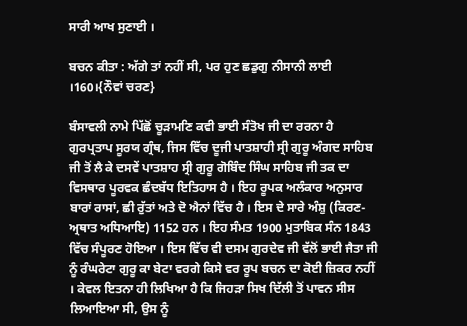ਸਾਰੀ ਆਖ ਸੁਣਾਈ ।

ਬਚਨ ਕੀਤਾ : ਅੱਗੇ ਤਾਂ ਨਹੀਂ ਸੀ, ਪਰ ਹੁਣ ਛਡੁਗੁ ਨੀਸਾਨੀ ਲਾਈ ।160।{ਨੌਵਾਂ ਚਰਣ}

ਬੰਸਾਵਲੀ ਨਾਮੇ ਪਿੱਛੋਂ ਚੂੜਾਮਣਿ ਕਵੀ ਭਾਈ ਸੰਤੋਖ ਜੀ ਦਾ ਰਰਨਾ ਹੈ ਗੁਰਪ੍ਰਤਾਪ ਸੂਰਯ ਗ੍ਰੰਥ, ਜਿਸ ਵਿੱਚ ਦੂਜੀ ਪਾਤਸ਼ਾਹੀ ਸ੍ਰੀ ਗੁਰੂ ਅੰਗਦ ਸਾਹਿਬ ਜੀ ਤੋਂ ਲੈ ਕੇ ਦਸਵੇਂ ਪਾਤਸ਼ਾਹ ਸ੍ਰੀ ਗੁਰੂ ਗੋਬਿੰਦ ਸਿੰਘ ਸਾਹਿਬ ਜੀ ਤਕ ਦਾ ਵਿਸਥਾਰ ਪੂਰਵਕ ਛੰਦਬੱਧ ਇਤਿਹਾਸ ਹੈ । ਇਹ ਰੂਪਕ ਅਲੰਕਾਰ ਅਨੁਸਾਰ ਬਾਰਾਂ ਰਾਸਾਂ, ਛੀ ਰੁੱਤਾਂ ਅਤੇ ਦੋ ਐਨਾਂ ਵਿੱਚ ਹੈ । ਇਸ ਦੇ ਸਾਰੇ ਅੰਸ਼ੁ (ਕਿਰਣ-ਅ੍ਰਥਾਤ ਅਧਿਆਇ) 1152 ਹਨ । ਇਹ ਸੰਮਤ 1900 ਮੁਤਾਬਿਕ ਸੰਨ 1843 ਵਿੱਚ ਸੰਪੂਰਣ ਹੋਇਆ । ਇਸ ਵਿੱਚ ਵੀ ਦਸਮ ਗੁਰਦੇਵ ਜੀ ਵੱਲੋਂ ਭਾਈ ਜੈਤਾ ਜੀ ਨੂੰ ਰੰਘਰੇਟਾ ਗੁਰੂ ਕਾ ਬੇਟਾ ਵਰਗੇ ਕਿਸੇ ਵਰ ਰੂਪ ਬਚਨ ਦਾ ਕੋਈ ਜ਼ਿਕਰ ਨਹੀਂ । ਕੇਵਲ ਇਤਨਾ ਹੀ ਲਿਖਿਆ ਹੈ ਕਿ ਜਿਹੜਾ ਸਿਖ ਦਿੱਲੀ ਤੋਂ ਪਾਵਨ ਸੀਸ ਲਿਆਇਆ ਸੀ, ਉਸ ਨੂੰ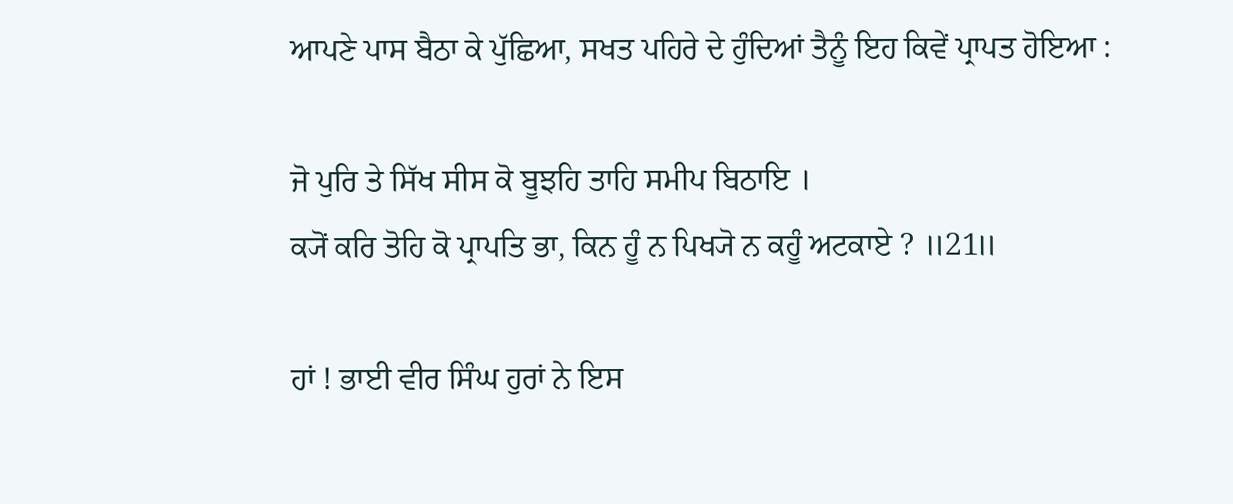ਆਪਣੇ ਪਾਸ ਬੈਠਾ ਕੇ ਪੁੱਛਿਆ, ਸਖਤ ਪਹਿਰੇ ਦੇ ਹੁੰਦਿਆਂ ਤੈਨੂੰ ਇਹ ਕਿਵੇਂ ਪ੍ਰਾਪਤ ਹੋਇਆ :

ਜੋ ਪੁਰਿ ਤੇ ਸਿੱਖ ਸੀਸ ਕੋ ਬੂਝਹਿ ਤਾਹਿ ਸਮੀਪ ਬਿਠਾਇ ।
ਕ੍ਯੋਂ ਕਰਿ ਤੋਹਿ ਕੋ ਪ੍ਰਾਪਤਿ ਭਾ, ਕਿਨ ਹੂੰ ਨ ਪਿਖ੍ਯੋ ਨ ਕਹੂੰ ਅਟਕਾਏ ? ॥21॥

ਹਾਂ ! ਭਾਈ ਵੀਰ ਸਿੰਘ ਹੁਰਾਂ ਨੇ ਇਸ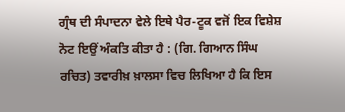ਗ੍ਰੰਥ ਦੀ ਸੰਪਾਦਨਾ ਵੇਲੇ ਇਥੇ ਪੈਰ-ਟੂਕ ਵਜੋਂ ਇਕ ਵਿਸ਼ੇਸ਼ ਨੋਟ ਇਉਂ ਅੰਕਤਿ ਕੀਤਾ ਹੈ : (ਗਿ. ਗਿਆਨ ਸਿੰਘ ਰਚਿਤ) ਤਵਾਰੀਖ਼ ਖ਼ਾਲਸਾ ਵਿਚ ਲਿਖਿਆ ਹੈ ਕਿ ਇਸ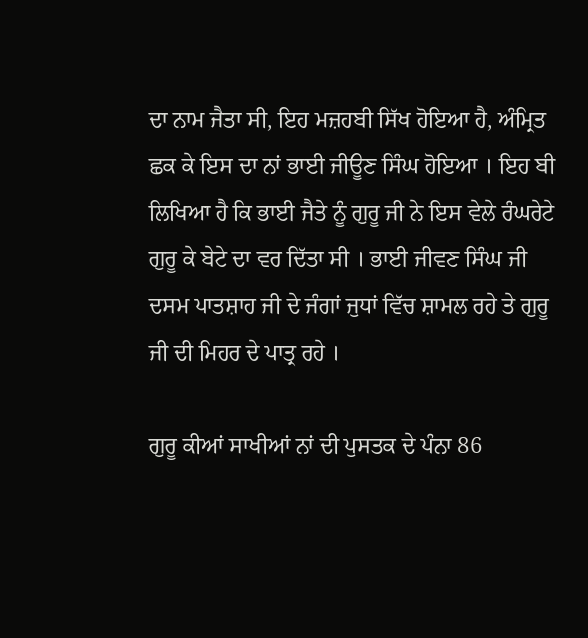ਦਾ ਨਾਮ ਜੈਤਾ ਸੀ, ਇਹ ਮਜ਼ਹਬੀ ਸਿੱਖ ਹੋਇਆ ਹੈ, ਅੰਮ੍ਰਿਤ ਛਕ ਕੇ ਇਸ ਦਾ ਨਾਂ ਭਾਈ ਜੀਊਣ ਸਿੰਘ ਹੋਇਆ । ਇਹ ਬੀ ਲਿਖਿਆ ਹੈ ਕਿ ਭਾਈ ਜੈਤੇ ਨੂੰ ਗੁਰੂ ਜੀ ਨੇ ਇਸ ਵੇਲੇ ਰੰਘਰੇਟੇ ਗੁਰੂ ਕੇ ਬੇਟੇ ਦਾ ਵਰ ਦਿੱਤਾ ਸੀ । ਭਾਈ ਜੀਵਣ ਸਿੰਘ ਜੀ ਦਸਮ ਪਾਤਸ਼ਾਹ ਜੀ ਦੇ ਜੰਗਾਂ ਜੁਧਾਂ ਵਿੱਚ ਸ਼ਾਮਲ ਰਹੇ ਤੇ ਗੁਰੂ ਜੀ ਦੀ ਮਿਹਰ ਦੇ ਪਾਤ੍ਰ ਰਹੇ ।

ਗੁਰੂ ਕੀਆਂ ਸਾਖੀਆਂ ਨਾਂ ਦੀ ਪੁਸਤਕ ਦੇ ਪੰਨਾ 86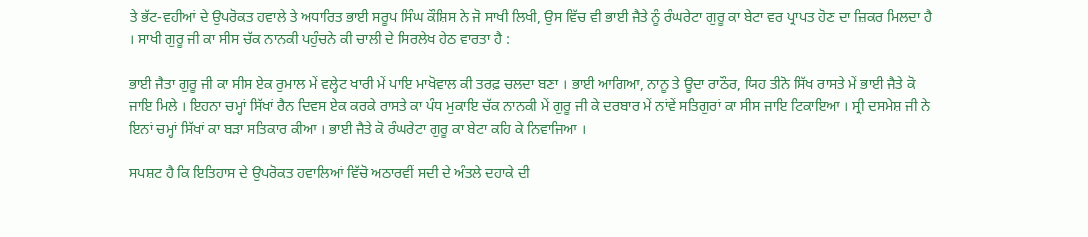ਤੇ ਭੱਟ-ਵਹੀਆਂ ਦੇ ਉਪਰੋਕਤ ਹਵਾਲੇ ਤੇ ਅਧਾਰਿਤ ਭਾਈ ਸਰੂਪ ਸਿੰਘ ਕੌਸ਼ਿਸ ਨੇ ਜੋ ਸਾਖੀ ਲਿਖੀ, ਉਸ ਵਿੱਚ ਵੀ ਭਾਈ ਜੈਤੇ ਨੂੰ ਰੰਘਰੇਟਾ ਗੁਰੂ ਕਾ ਬੇਟਾ ਵਰ ਪ੍ਰਾਪਤ ਹੋਣ ਦਾ ਜ਼ਿਕਰ ਮਿਲਦਾ ਹੈ । ਸਾਖੀ ਗੁਰੂ ਜੀ ਕਾ ਸੀਸ ਚੱਕ ਨਾਨਕੀ ਪਹੁੰਚਨੇ ਕੀ ਚਾਲੀ ਦੇ ਸਿਰਲੇਖ ਹੇਠ ਵਾਰਤਾ ਹੈ :

ਭਾਈ ਜੈਤਾ ਗੁਰੂ ਜੀ ਕਾ ਸੀਸ ਏਕ ਰੁਮਾਲ ਮੇਂ ਵਲ੍ਹੇਟ ਖਾਰੀ ਮੇਂ ਪਾਇ ਮਾਖੋਵਾਲ ਕੀ ਤਰਫ਼ ਚਲਦਾ ਬਣਾ । ਭਾਈ ਆਗਿਆ, ਨਾਨੂ ਤੇ ਊਦਾ ਰਾਠੌਰ, ਯਿਹ ਤੀਨੋ ਸਿੱਖ ਰਾਸਤੇ ਮੇਂ ਭਾਈ ਜੈਤੇ ਕੋ ਜਾਇ ਮਿਲੇ । ਇਹਨਾ ਚਮ੍ਹਾਂ ਸਿੱਖਾਂ ਰੈਨ ਦਿਵਸ ਏਕ ਕਰਕੇ ਰਾਸਤੇ ਕਾ ਪੰਧ ਮੁਕਾਇ ਚੱਕ ਨਾਨਕੀ ਮੇਂ ਗੁਰੂ ਜੀ ਕੇ ਦਰਬਾਰ ਮੇਂ ਨਾਂਵੇਂ ਸਤਿਗੁਰਾਂ ਕਾ ਸੀਸ ਜਾਇ ਟਿਕਾਇਆ । ਸ੍ਰੀ ਦਸਮੇਸ਼ ਜੀ ਨੇ ਇਨਾਂ ਚਮ੍ਹਾਂ ਸਿੱਖਾਂ ਕਾ ਬੜਾ ਸਤਿਕਾਰ ਕੀਆ । ਭਾਈ ਜੈਤੇ ਕੋ ਰੰਘਰੇਟਾ ਗੁਰੂ ਕਾ ਬੇਟਾ ਕਹਿ ਕੇ ਨਿਵਾਜਿਆ ।

ਸਪਸ਼ਟ ਹੈ ਕਿ ਇਤਿਹਾਸ ਦੇ ਉਪਰੋਕਤ ਹਵਾਲਿਆਂ ਵਿੱਚੋ ਅਠਾਰਵੀਂ ਸਦੀ ਦੇ ਅੰਤਲੇ ਦਹਾਕੇ ਦੀ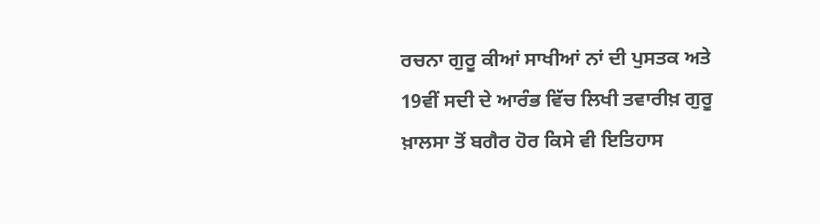ਰਚਨਾ ਗੁਰੂ ਕੀਆਂ ਸਾਖੀਆਂ ਨਾਂ ਦੀ ਪੁਸਤਕ ਅਤੇ 19ਵੀਂ ਸਦੀ ਦੇ ਆਰੰਭ ਵਿੱਚ ਲਿਖੀ ਤਵਾਰੀਖ਼ ਗੁਰੂ ਖ਼ਾਲਸਾ ਤੋਂ ਬਗੈਰ ਹੋਰ ਕਿਸੇ ਵੀ ਇਤਿਹਾਸ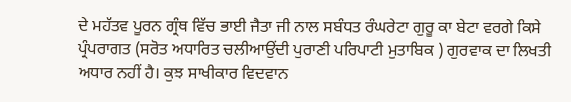ਦੇ ਮਹੱਤਵ ਪੂਰਨ ਗ੍ਰੰਥ ਵਿੱਚ ਭਾਈ ਜੈਤਾ ਜੀ ਨਾਲ ਸਬੰਧਤ ਰੰਘਰੇਟਾ ਗੁਰੂ ਕਾ ਬੇਟਾ ਵਰਗੇ ਕਿਸੇ ਪ੍ਰੰਪਰਾਗਤ (ਸਰੋਤ ਅਧਾਰਿਤ ਚਲੀਆਉਂਦੀ ਪੁਰਾਣੀ ਪਰਿਪਾਟੀ ਮੁਤਾਬਿਕ ) ਗੁਰਵਾਕ ਦਾ ਲਿਖਤੀ ਅਧਾਰ ਨਹੀਂ ਹੈ। ਕੁਝ ਸਾਖੀਕਾਰ ਵਿਦਵਾਨ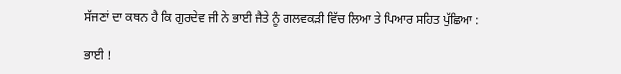ਸੱਜਣਾਂ ਦਾ ਕਥਨ ਹੈ ਕਿ ਗੁਰਦੇਵ ਜੀ ਨੇ ਭਾਈ ਜੈਤੇ ਨੂੰ ਗਲਵਕੜੀ ਵਿੱਚ ਲਿਆ ਤੇ ਪਿਆਰ ਸਹਿਤ ਪੁੱਛਿਆ :

ਭਾਈ !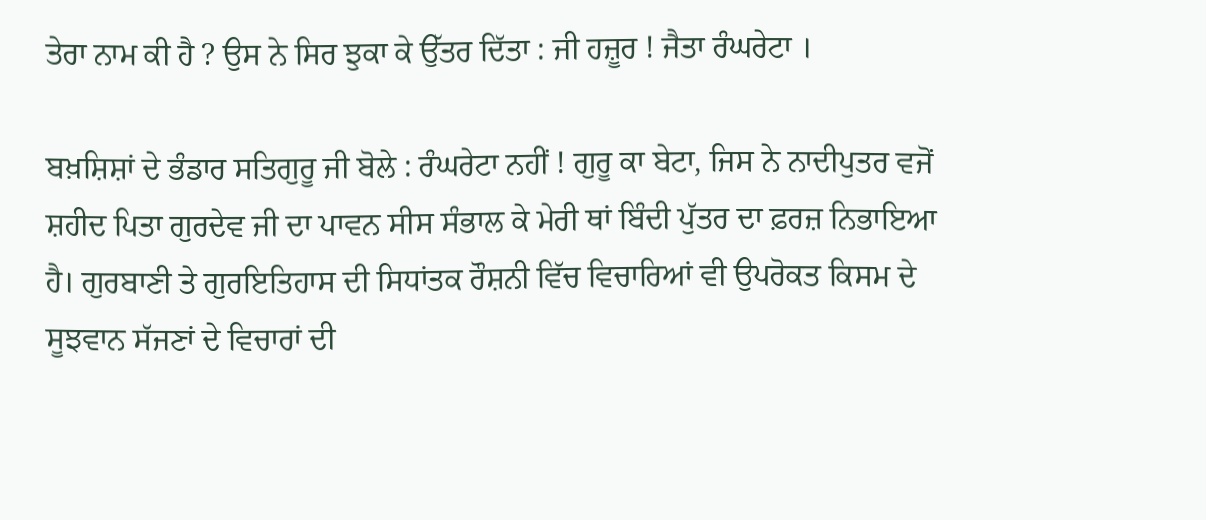ਤੇਰਾ ਨਾਮ ਕੀ ਹੈ ? ਉਸ ਨੇ ਸਿਰ ਝੁਕਾ ਕੇ ਉੱਤਰ ਦਿੱਤਾ : ਜੀ ਹਜ਼ੂਰ ! ਜੈਤਾ ਰੰਘਰੇਟਾ ।

ਬਖ਼ਸ਼ਿਸ਼ਾਂ ਦੇ ਭੰਡਾਰ ਸਤਿਗੁਰੂ ਜੀ ਬੋਲੇ : ਰੰਘਰੇਟਾ ਨਹੀਂ ! ਗੁਰੂ ਕਾ ਬੇਟਾ, ਜਿਸ ਨੇ ਨਾਦੀਪੁਤਰ ਵਜੋਂ ਸ਼ਹੀਦ ਪਿਤਾ ਗੁਰਦੇਵ ਜੀ ਦਾ ਪਾਵਨ ਸੀਸ ਸੰਭਾਲ ਕੇ ਮੇਰੀ ਥਾਂ ਬਿੰਦੀ ਪੁੱਤਰ ਦਾ ਫ਼ਰਜ਼ ਨਿਭਾਇਆ ਹੈ। ਗੁਰਬਾਣੀ ਤੇ ਗੁਰਇਤਿਹਾਸ ਦੀ ਸਿਧਾਂਤਕ ਰੌਸ਼ਨੀ ਵਿੱਚ ਵਿਚਾਰਿਆਂ ਵੀ ਉਪਰੋਕਤ ਕਿਸਮ ਦੇ ਸੂਝਵਾਨ ਸੱਜਣਾਂ ਦੇ ਵਿਚਾਰਾਂ ਦੀ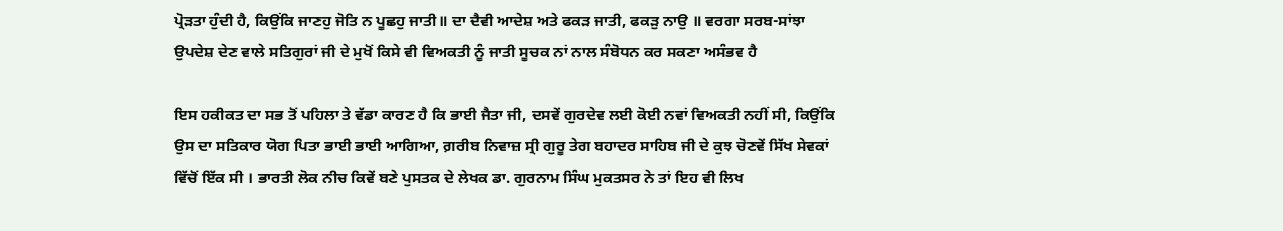ਪ੍ਰੋੜਤਾ ਹੁੰਦੀ ਹੈ, ਕਿਉਂਕਿ ਜਾਣਹੁ ਜੋਤਿ ਨ ਪੂਛਹੁ ਜਾਤੀ॥ ਦਾ ਦੈਵੀ ਆਦੇਸ਼ ਅਤੇ ਫਕੜ ਜਾਤੀ, ਫਕੜੁ ਨਾਉ ॥ ਵਰਗਾ ਸਰਬ-ਸਾਂਝਾ ਉਪਦੇਸ਼ ਦੇਣ ਵਾਲੇ ਸਤਿਗੁਰਾਂ ਜੀ ਦੇ ਮੁਖੋਂ ਕਿਸੇ ਵੀ ਵਿਅਕਤੀ ਨੂੰ ਜਾਤੀ ਸੂਚਕ ਨਾਂ ਨਾਲ ਸੰਬੋਧਨ ਕਰ ਸਕਣਾ ਅਸੰਭਵ ਹੈ

ਇਸ ਹਕੀਕਤ ਦਾ ਸਭ ਤੋਂ ਪਹਿਲਾ ਤੇ ਵੱਡਾ ਕਾਰਣ ਹੈ ਕਿ ਭਾਈ ਜੈਤਾ ਜੀ, ਦਸਵੇਂ ਗੁਰਦੇਵ ਲਈ ਕੋਈ ਨਵਾਂ ਵਿਅਕਤੀ ਨਹੀਂ ਸੀ, ਕਿਉਂਕਿ ਉਸ ਦਾ ਸਤਿਕਾਰ ਯੋਗ ਪਿਤਾ ਭਾਈ ਭਾਈ ਆਗਿਆ, ਗ਼ਰੀਬ ਨਿਵਾਜ਼ ਸ੍ਰੀ ਗੁਰੂ ਤੇਗ ਬਹਾਦਰ ਸਾਹਿਬ ਜੀ ਦੇ ਕੁਝ ਚੋਣਵੇਂ ਸਿੱਖ ਸੇਵਕਾਂ ਵਿੱਚੋਂ ਇੱਕ ਸੀ । ਭਾਰਤੀ ਲੋਕ ਨੀਚ ਕਿਵੇਂ ਬਣੇ ਪੁਸਤਕ ਦੇ ਲੇਖਕ ਡਾ. ਗੁਰਨਾਮ ਸਿੰਘ ਮੁਕਤਸਰ ਨੇ ਤਾਂ ਇਹ ਵੀ ਲਿਖ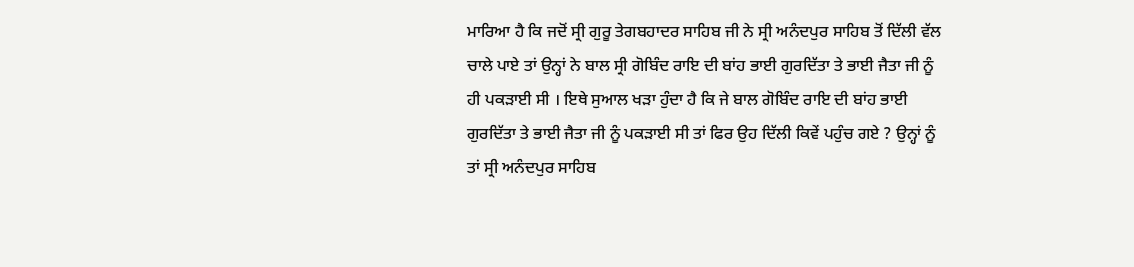ਮਾਰਿਆ ਹੈ ਕਿ ਜਦੋਂ ਸ੍ਰੀ ਗੁਰੂ ਤੇਗਬਹਾਦਰ ਸਾਹਿਬ ਜੀ ਨੇ ਸ੍ਰੀ ਅਨੰਦਪੁਰ ਸਾਹਿਬ ਤੋਂ ਦਿੱਲੀ ਵੱਲ ਚਾਲੇ ਪਾਏ ਤਾਂ ਉਨ੍ਹਾਂ ਨੇ ਬਾਲ ਸ੍ਰੀ ਗੋਬਿੰਦ ਰਾਇ ਦੀ ਬਾਂਹ ਭਾਈ ਗੁਰਦਿੱਤਾ ਤੇ ਭਾਈ ਜੈਤਾ ਜੀ ਨੂੰ ਹੀ ਪਕੜਾਈ ਸੀ । ਇਥੇ ਸੁਆਲ ਖੜਾ ਹੁੰਦਾ ਹੈ ਕਿ ਜੇ ਬਾਲ ਗੋਬਿੰਦ ਰਾਇ ਦੀ ਬਾਂਹ ਭਾਈ ਗੁਰਦਿੱਤਾ ਤੇ ਭਾਈ ਜੈਤਾ ਜੀ ਨੂੰ ਪਕੜਾਈ ਸੀ ਤਾਂ ਫਿਰ ਉਹ ਦਿੱਲੀ ਕਿਵੇਂ ਪਹੁੰਚ ਗਏ ? ਉਨ੍ਹਾਂ ਨੂੰ ਤਾਂ ਸ੍ਰੀ ਅਨੰਦਪੁਰ ਸਾਹਿਬ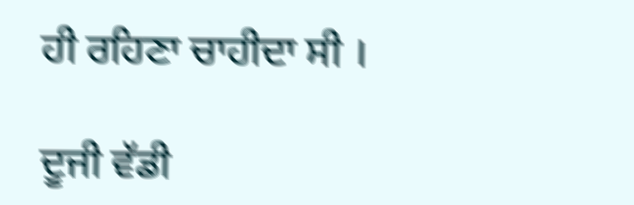ਹੀ ਰਹਿਣਾ ਚਾਹੀਦਾ ਸੀ ।

ਦੂਜੀ ਵੱਡੀ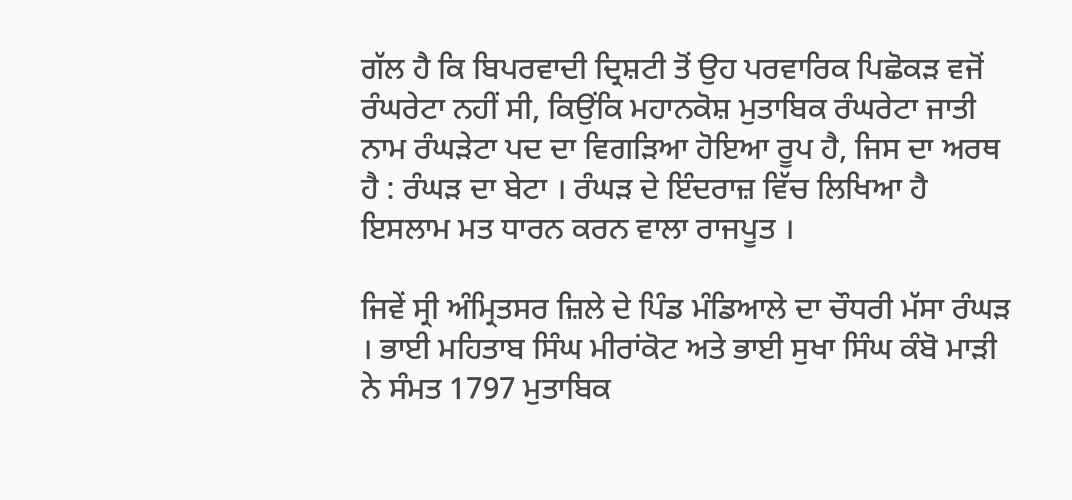ਗੱਲ ਹੈ ਕਿ ਬਿਪਰਵਾਦੀ ਦ੍ਰਿਸ਼ਟੀ ਤੋਂ ਉਹ ਪਰਵਾਰਿਕ ਪਿਛੋਕੜ ਵਜੋਂ ਰੰਘਰੇਟਾ ਨਹੀਂ ਸੀ, ਕਿਉਂਕਿ ਮਹਾਨਕੋਸ਼ ਮੁਤਾਬਿਕ ਰੰਘਰੇਟਾ ਜਾਤੀ ਨਾਮ ਰੰਘੜੇਟਾ ਪਦ ਦਾ ਵਿਗੜਿਆ ਹੋਇਆ ਰੂਪ ਹੈ, ਜਿਸ ਦਾ ਅਰਥ ਹੈ : ਰੰਘੜ ਦਾ ਬੇਟਾ । ਰੰਘੜ ਦੇ ਇੰਦਰਾਜ਼ ਵਿੱਚ ਲਿਖਿਆ ਹੈ ਇਸਲਾਮ ਮਤ ਧਾਰਨ ਕਰਨ ਵਾਲਾ ਰਾਜਪੂਤ ।

ਜਿਵੇਂ ਸ੍ਰੀ ਅੰਮ੍ਰਿਤਸਰ ਜ਼ਿਲੇ ਦੇ ਪਿੰਡ ਮੰਡਿਆਲੇ ਦਾ ਚੌਧਰੀ ਮੱਸਾ ਰੰਘੜ । ਭਾਈ ਮਹਿਤਾਬ ਸਿੰਘ ਮੀਰਾਂਕੋਟ ਅਤੇ ਭਾਈ ਸੁਖਾ ਸਿੰਘ ਕੰਬੋ ਮਾੜੀ ਨੇ ਸੰਮਤ 1797 ਮੁਤਾਬਿਕ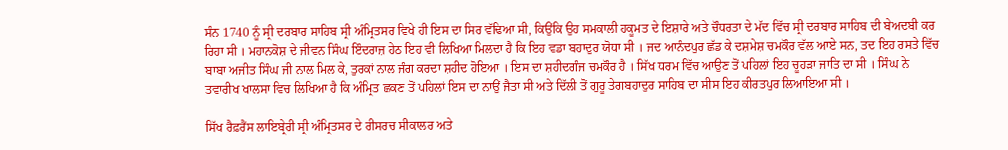ਸੰਨ 1740 ਨੂੰ ਸ੍ਰੀ ਦਰਬਾਰ ਸਾਹਿਬ ਸ੍ਰੀ ਅੰਮ੍ਰਿਤਸਰ ਵਿਖੇ ਹੀ ਇਸ ਦਾ ਸਿਰ ਵੱਢਿਆ ਸੀ, ਕਿਉਂਕਿ ਉਹ ਸਮਕਾਲੀ ਹਕੂਮਤ ਦੇ ਇਸ਼ਾਰੇ ਅਤੇ ਚੌਧਰਤਾ ਦੇ ਮੱਦ ਵਿੱਚ ਸ੍ਰੀ ਦਰਬਾਰ ਸਾਹਿਬ ਦੀ ਬੇਅਦਬੀ ਕਰ ਰਿਹਾ ਸੀ । ਮਹਾਨਕੋਸ਼ ਦੇ ਜੀਵਨ ਸਿੰਘ ਇੰਦਰਾਜ਼ ਹੇਠ ਇਹ ਵੀ ਲਿਖਿਆ ਮਿਲਦਾ ਹੈ ਕਿ ਇਹ ਵਡਾ ਬਹਾਦੁਰ ਯੋਧਾ ਸੀ । ਜਦ ਆਨੰਦਪੁਰ ਛੱਡ ਕੇ ਦਸ਼ਮੇਸ਼ ਚਮਕੌਰ ਵੱਲ ਆਏ ਸਨ, ਤਦ ਇਹ ਰਸਤੇ ਵਿੱਚ ਬਾਬਾ ਅਜੀਤ ਸਿੰਘ ਜੀ ਨਾਲ ਮਿਲ ਕੇ, ਤੁਰਕਾਂ ਨਾਲ ਜੰਗ ਕਰਦਾ ਸ਼ਹੀਦ ਹੋਇਆ । ਇਸ ਦਾ ਸ਼ਹੀਦਗੰਜ ਚਮਕੌਰ ਹੈ । ਸਿੱਖ ਧਰਮ ਵਿੱਚ ਆਉਣ ਤੋਂ ਪਹਿਲਾਂ ਇਹ ਚੂਹੜਾ ਜਾਤਿ ਦਾ ਸੀ । ਸਿੰਘ ਨੇ ਤਵਾਰੀਖ ਖਾਲਸਾ ਵਿਚ ਲਿਖਿਆ ਹੈ ਕਿ ਅੰਮ੍ਰਿਤ ਛਕਣ ਤੋਂ ਪਹਿਲਾਂ ਇਸ ਦਾ ਨਾਉਂ ਜੈਤਾ ਸੀ ਅਤੇ ਦਿੱਲੀ ਤੋਂ ਗੁਰੂ ਤੇਗਬਹਾਦੁਰ ਸਾਹਿਬ ਦਾ ਸੀਸ ਇਹ ਕੀਰਤਪੁਰ ਲਿਆਇਆ ਸੀ ।

ਸਿੱਖ ਰੈਫ਼ਰੈਂਸ ਲਾਇਬ੍ਰੇਰੀ ਸ੍ਰੀ ਅੰਮ੍ਰਿਤਸਰ ਦੇ ਰੀਸਰਚ ਸੀਕਾਲਰ ਅਤੇ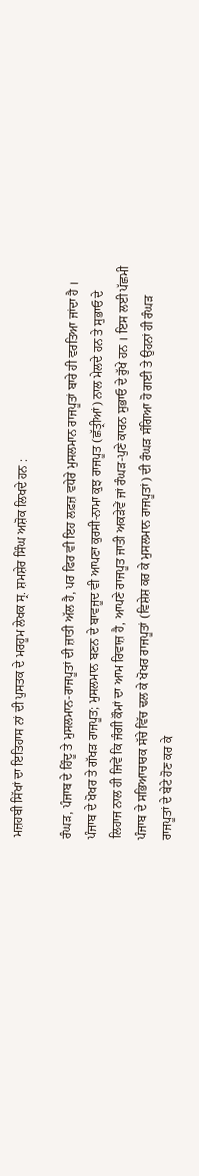ਮਜ਼ਹਬੀ ਸਿੱਖਾਂ ਦਾ ਇਤਿਹਾਸ ਨਾਂ ਦੀ ਪੁਸਤਕ ਦੇ ਮਰਹੂਮ ਲੇਖਕ ਸ੍ਰ. ਸ਼ਮਸ਼ੇਰ ਸਿੰਘ ਅਸ਼ੋਕ ਲਿਖਦੇ ਹਨ :

ਰੰਘੜ, ਪੰਜਾਬ ਦੇ ਹਿੰਦੂ ਤੇ ਮੁਸਲਮਾਨ-ਰਾਜਪੂਤਾਂ ਦੀ ਜ਼ਾਤੀ ਅੱਲ ਹੈ, ਪਰ ਫਿਰ ਵੀ ਇਹ ਲਫ਼ਜ਼ ਵਧੇਰੇ ਮੁਸਲਮਾਨ ਰਾਜਪੂਤਾਂ ਬਾਰੇ ਹੀ ਵਰਤਿਆ ਜਾਂਦਾ ਹੈ । ਪੰਜਾਬ ਦੇ ਖੋਖਰ ਤੇ ਗੱਖੜ ਰਾਜਪੂਤ; ਮੁਸਲਮਾਨ ਬਣਨ ਦੇ ਬਾਵਜੂਦ ਵੀ ਆਪਣਾ ਕੁਰਸੀ-ਨਾਮਾ ਕੁਝ ਰਾਜਪੂਤ (ਛੱਤ੍ਰੀਆਂ) ਨਾਲ ਮੇਲਦੇ ਹਨ ਤੇ ਸੁਭਾਓ ਦੇ ਲਿਹਾਜ ਨਾਲ ਹੀ ਜਿਵੇਂ ਕਿ ਜੰਗੀ ਕੌਮਾਂ ਦਾ ਆਮ ਰਿਵਾਜ਼ ਹੈ, ਆਪਣੇ ਰਾਜਪੂਤ ਜਾਤੀ ਅਕੜੇਵੇਂ ਜਾਂ ਰੰਘੜ-ਪੁਣੇ ਕਾਰਨ ਸੁਭਾਓ ਦੇ ਰੁੱਖੇ ਹਨ । ਇਸ ਲਈ ਪੱਛਮੀ ਪੰਜਾਬ ਦੇ ਸਭਿਆਚਾਰਕ ਸੱਚੇ ਵਿੱਚ ਢਲ ਕੇ ਖੋਖਰ ਰਾਜਪੂਤਾਂ (ਵਿਸ਼ੇਸ਼ ਕਰ ਕੇ ਮੁਸਲਮਾਨ ਰਾਜਪੂਤਾਂ) ਦੀ ਰੰਘੜ ਸੰਗਿਆ ਹੋ ਗਈ ਤੇ ਉਹਨਾਂ ਹੀ ਰੰਘੜ ਰਾਜਪੂਤਾਂ ਦੇ ਬੇਟੇ ਹੋਣ ਕਰ ਕੇ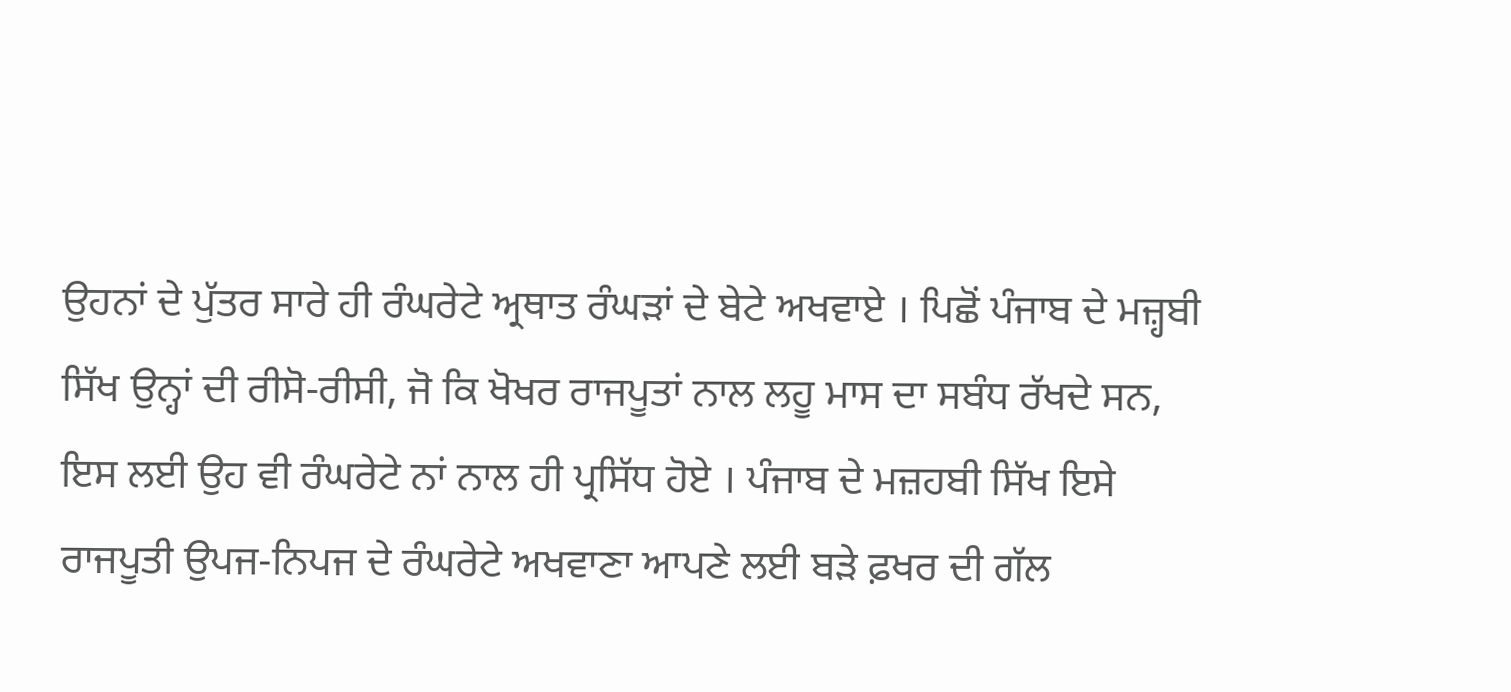ਉਹਨਾਂ ਦੇ ਪੁੱਤਰ ਸਾਰੇ ਹੀ ਰੰਘਰੇਟੇ ਅ੍ਰਥਾਤ ਰੰਘੜਾਂ ਦੇ ਬੇਟੇ ਅਖਵਾਏ । ਪਿਛੋਂ ਪੰਜਾਬ ਦੇ ਮਜ਼੍ਹਬੀ ਸਿੱਖ ਉਨ੍ਹਾਂ ਦੀ ਰੀਸੋ-ਰੀਸੀ, ਜੋ ਕਿ ਖੋਖਰ ਰਾਜਪੂਤਾਂ ਨਾਲ ਲਹੂ ਮਾਸ ਦਾ ਸਬੰਧ ਰੱਖਦੇ ਸਨ, ਇਸ ਲਈ ਉਹ ਵੀ ਰੰਘਰੇਟੇ ਨਾਂ ਨਾਲ ਹੀ ਪ੍ਰਸਿੱਧ ਹੋਏ । ਪੰਜਾਬ ਦੇ ਮਜ਼ਹਬੀ ਸਿੱਖ ਇਸੇ ਰਾਜਪੂਤੀ ਉਪਜ-ਨਿਪਜ ਦੇ ਰੰਘਰੇਟੇ ਅਖਵਾਣਾ ਆਪਣੇ ਲਈ ਬੜੇ ਫ਼ਖਰ ਦੀ ਗੱਲ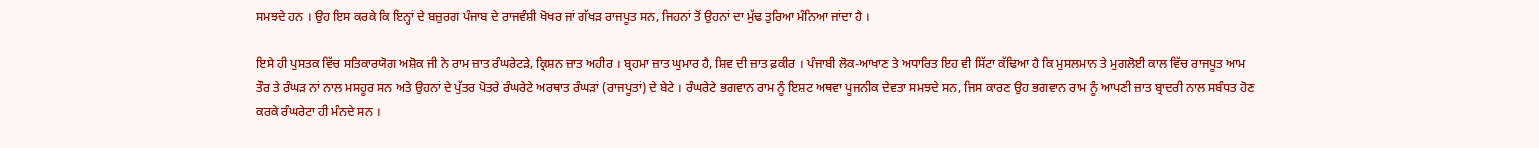ਸਮਝਦੇ ਹਨ । ਉਹ ਇਸ ਕਰਕੇ ਕਿ ਇਨ੍ਹਾਂ ਦੇ ਬਜ਼ੁਰਗ ਪੰਜਾਬ ਦੇ ਰਾਜਵੰਸ਼ੀ ਖੋਖਰ ਜਾਂ ਗੱਖੜ ਰਾਜਪੂਤ ਸਨ, ਜਿਹਨਾਂ ਤੋਂ ਉਹਨਾਂ ਦਾ ਮੁੱਢ ਤੁਰਿਆ ਮੰਨਿਆ ਜਾਂਦਾ ਹੈ ।

ਇਸੇ ਹੀ ਪੁਸਤਕ ਵਿੱਚ ਸਤਿਕਾਰਯੋਗ ਅਸ਼ੋਕ ਜੀ ਨੇ ਰਾਮ ਜ਼ਾਤ ਰੰਘਰੇਟੜੇ, ਕ੍ਰਿਸ਼ਨ ਜ਼ਾਤ ਅਹੀਰ । ਬ੍ਰਹਮਾ ਜ਼ਾਤ ਘੁਮਾਰ ਹੈ, ਸ਼ਿਵ ਦੀ ਜ਼ਾਤ ਫ਼ਕੀਰ । ਪੰਜਾਬੀ ਲੋਕ-ਆਖਾਣ ਤੇ ਅਧਾਰਿਤ ਇਹ ਵੀ ਸਿੱਟਾ ਕੱਢਿਆ ਹੈ ਕਿ ਮੁਸਲਮਾਨ ਤੇ ਮੁਗਲੋਈ ਕਾਲ ਵਿੱਚ ਰਾਜਪੂਤ ਆਮ ਤੌਰ ਤੇ ਰੰਘੜ ਨਾਂ ਨਾਲ ਮਸਹੂਰ ਸਨ ਅਤੇ ਉਹਨਾਂ ਦੇ ਪੁੱਤਰ ਪੋਤਰੇ ਰੰਘਰੇਟੇ ਅਰਥਾਤ ਰੰਘੜਾਂ (ਰਾਜਪੂਤਾਂ) ਦੇ ਬੇਟੇ । ਰੰਘਰੇਟੇ ਭਗਵਾਨ ਰਾਮ ਨੂੰ ਇਸ਼ਟ ਅਥਵਾ ਪੂਜਨੀਕ ਦੇਵਤਾ ਸਮਝਦੇ ਸਨ, ਜਿਸ ਕਾਰਣ ਉਹ ਭਗਵਾਨ ਰਾਮ ਨੂੰ ਆਪਣੀ ਜ਼ਾਤ ਬ੍ਰਾਦਰੀ ਨਾਲ ਸਬੰਧਤ ਹੋਣ ਕਰਕੇ ਰੰਘਰੇਟਾ ਹੀ ਮੰਨਦੇ ਸਨ ।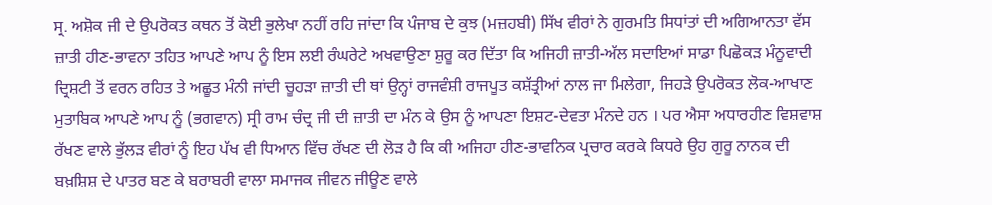ਸ੍ਰ. ਅਸ਼ੋਕ ਜੀ ਦੇ ਉਪਰੋਕਤ ਕਥਨ ਤੋਂ ਕੋਈ ਭੁਲੇਖਾ ਨਹੀਂ ਰਹਿ ਜਾਂਦਾ ਕਿ ਪੰਜਾਬ ਦੇ ਕੁਝ (ਮਜ਼ਹਬੀ) ਸਿੱਖ ਵੀਰਾਂ ਨੇ ਗੁਰਮਤਿ ਸਿਧਾਂਤਾਂ ਦੀ ਅਗਿਆਨਤਾ ਵੱਸ ਜ਼ਾਤੀ ਹੀਣ-ਭਾਵਨਾ ਤਹਿਤ ਆਪਣੇ ਆਪ ਨੂੰ ਇਸ ਲਈ ਰੰਘਰੇਟੇ ਅਖਵਾਉਣਾ ਸ਼ੁਰੂ ਕਰ ਦਿੱਤਾ ਕਿ ਅਜਿਹੀ ਜ਼ਾਤੀ-ਅੱਲ ਸਦਾਇਆਂ ਸਾਡਾ ਪਿਛੋਕੜ ਮੰਨੂਵਾਦੀ ਦ੍ਰਿਸ਼ਟੀ ਤੋਂ ਵਰਨ ਰਹਿਤ ਤੇ ਅਛੂਤ ਮੰਨੀ ਜਾਂਦੀ ਚੂਹੜਾ ਜ਼ਾਤੀ ਦੀ ਥਾਂ ਉਨ੍ਹਾਂ ਰਾਜਵੰਸ਼ੀ ਰਾਜਪੂਤ ਕਸ਼ੱਤ੍ਰੀਆਂ ਨਾਲ ਜਾ ਮਿਲੇਗਾ, ਜਿਹੜੇ ਉਪਰੋਕਤ ਲੋਕ-ਆਖਾਣ ਮੁਤਾਬਿਕ ਆਪਣੇ ਆਪ ਨੂੰ (ਭਗਵਾਨ) ਸ੍ਰੀ ਰਾਮ ਚੰਦ੍ਰ ਜੀ ਦੀ ਜ਼ਾਤੀ ਦਾ ਮੰਨ ਕੇ ਉਸ ਨੂੰ ਆਪਣਾ ਇਸ਼ਟ-ਦੇਵਤਾ ਮੰਨਦੇ ਹਨ । ਪਰ ਐਸਾ ਅਧਾਰਹੀਣ ਵਿਸ਼ਵਾਸ਼ ਰੱਖਣ ਵਾਲੇ ਭੁੱਲੜ ਵੀਰਾਂ ਨੂੰ ਇਹ ਪੱਖ ਵੀ ਧਿਆਨ ਵਿੱਚ ਰੱਖਣ ਦੀ ਲੋੜ ਹੈ ਕਿ ਕੀ ਅਜਿਹਾ ਹੀਣ-ਭਾਵਨਿਕ ਪ੍ਰਚਾਰ ਕਰਕੇ ਕਿਧਰੇ ਉਹ ਗੁਰੂ ਨਾਨਕ ਦੀ ਬਖ਼ਸ਼ਿਸ਼ ਦੇ ਪਾਤਰ ਬਣ ਕੇ ਬਰਾਬਰੀ ਵਾਲਾ ਸਮਾਜਕ ਜੀਵਨ ਜੀਊਣ ਵਾਲੇ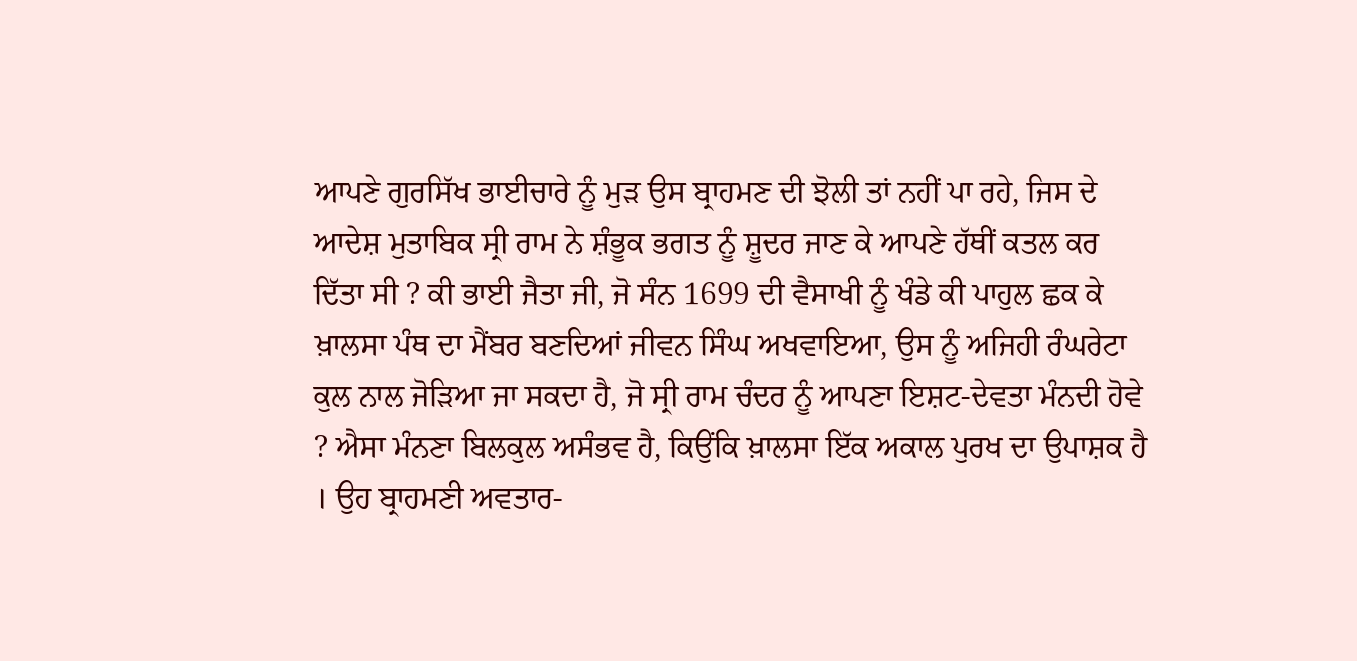ਆਪਣੇ ਗੁਰਸਿੱਖ ਭਾਈਚਾਰੇ ਨੂੰ ਮੁੜ ਉਸ ਬ੍ਰਾਹਮਣ ਦੀ ਝੋਲੀ ਤਾਂ ਨਹੀਂ ਪਾ ਰਹੇ, ਜਿਸ ਦੇ ਆਦੇਸ਼ ਮੁਤਾਬਿਕ ਸ੍ਰੀ ਰਾਮ ਨੇ ਸ਼ੰਭੂਕ ਭਗਤ ਨੂੰ ਸ਼ੂਦਰ ਜਾਣ ਕੇ ਆਪਣੇ ਹੱਥੀਂ ਕਤਲ ਕਰ ਦਿੱਤਾ ਸੀ ? ਕੀ ਭਾਈ ਜੈਤਾ ਜੀ, ਜੋ ਸੰਨ 1699 ਦੀ ਵੈਸਾਖੀ ਨੂੰ ਖੰਡੇ ਕੀ ਪਾਹੁਲ ਛਕ ਕੇ ਖ਼ਾਲਸਾ ਪੰਥ ਦਾ ਮੈਂਬਰ ਬਣਦਿਆਂ ਜੀਵਨ ਸਿੰਘ ਅਖਵਾਇਆ, ਉਸ ਨੂੰ ਅਜਿਹੀ ਰੰਘਰੇਟਾ ਕੁਲ ਨਾਲ ਜੋੜਿਆ ਜਾ ਸਕਦਾ ਹੈ, ਜੋ ਸ੍ਰੀ ਰਾਮ ਚੰਦਰ ਨੂੰ ਆਪਣਾ ਇਸ਼ਟ-ਦੇਵਤਾ ਮੰਨਦੀ ਹੋਵੇ ? ਐਸਾ ਮੰਨਣਾ ਬਿਲਕੁਲ ਅਸੰਭਵ ਹੈ, ਕਿਉਂਕਿ ਖ਼ਾਲਸਾ ਇੱਕ ਅਕਾਲ ਪੁਰਖ ਦਾ ਉਪਾਸ਼ਕ ਹੈ । ਉਹ ਬ੍ਰਾਹਮਣੀ ਅਵਤਾਰ-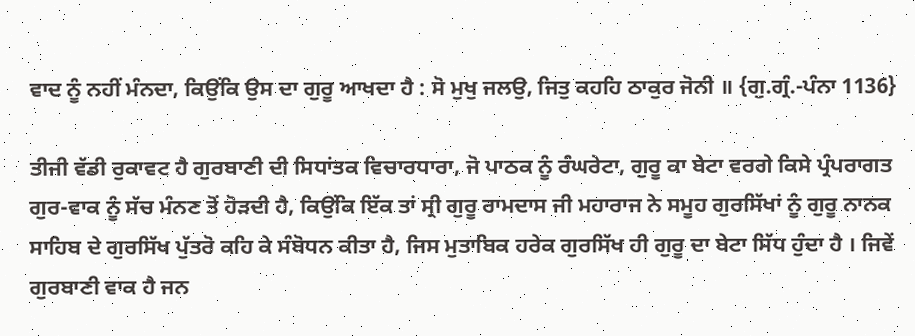ਵਾਦ ਨੂੰ ਨਹੀਂ ਮੰਨਦਾ, ਕਿਉਂਕਿ ਉਸ ਦਾ ਗੁਰੂ ਆਖਦਾ ਹੈ : ਸੋ ਮੁਖੁ ਜਲਉ, ਜਿਤੁ ਕਹਹਿ ਠਾਕੁਰ ਜੋਨੀ ॥ {ਗੁ.ਗ੍ਰੰ.-ਪੰਨਾ 1136}

ਤੀਜੀ ਵੱਡੀ ਰੁਕਾਵਟ ਹੈ ਗੁਰਬਾਣੀ ਦੀ ਸਿਧਾਂਤਕ ਵਿਚਾਰਧਾਰਾ, ਜੋ ਪਾਠਕ ਨੂੰ ਰੰਘਰੇਟਾ, ਗੁਰੂ ਕਾ ਬੇਟਾ ਵਰਗੇ ਕਿਸੇ ਪ੍ਰੰਪਰਾਗਤ ਗੁਰ-ਵਾਕ ਨੂੰ ਸੱਚ ਮੰਨਣ ਤੋਂ ਹੋੜਦੀ ਹੈ, ਕਿਉਂਕਿ ਇੱਕ ਤਾਂ ਸ੍ਰੀ ਗੁਰੂ ਰਾਮਦਾਸ ਜੀ ਮਹਾਰਾਜ ਨੇ ਸਮੂਹ ਗੁਰਸਿੱਖਾਂ ਨੂੰ ਗੁਰੂ ਨਾਨਕ ਸਾਹਿਬ ਦੇ ਗੁਰਸਿੱਖ ਪੁੱਤਰੋ ਕਹਿ ਕੇ ਸੰਬੋਧਨ ਕੀਤਾ ਹੈ, ਜਿਸ ਮੁਤਾਬਿਕ ਹਰੇਕ ਗੁਰਸਿੱਖ ਹੀ ਗੁਰੂ ਦਾ ਬੇਟਾ ਸਿੱਧ ਹੁੰਦਾ ਹੈ । ਜਿਵੇਂ ਗੁਰਬਾਣੀ ਵਾਕ ਹੈ ਜਨ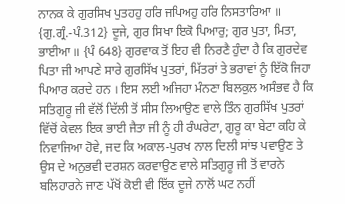ਨਾਨਕ ਕੇ ਗੁਰਸਿਖ ਪੁਤਹਹੁ ਹਰਿ ਜਪਿਅਹੁ ਹਰਿ ਨਿਸਤਾਰਿਆ ॥ {ਗੁ.ਗ੍ਰੰ.-ਪੰ.312} ਦੂਜੇ, ਗੁਰ ਸਿਖਾ ਇਕੋ ਪਿਆਰੁ; ਗੁਰ ਪੁਤਾ, ਮਿਤਾ, ਭਾਈਆ ॥ {ਪੰ 648} ਗੁਰਵਾਕ ਤੋਂ ਇਹ ਵੀ ਨਿਰਣੈ ਹੁੰਦਾ ਹੈ ਕਿ ਗੁਰਦੇਵ ਪਿਤਾ ਜੀ ਆਪਣੇ ਸਾਰੇ ਗੁਰਸਿੱਖ ਪੁਤਰਾਂ, ਮਿੱਤਰਾਂ ਤੇ ਭਰਾਵਾਂ ਨੂੰ ਇੱਕੋ ਜਿਹਾ ਪਿਆਰ ਕਰਦੇ ਹਨ । ਇਸ ਲਈ ਅਜਿਹਾ ਮੰਨਣਾ ਬਿਲਕੁਲ ਅਸੰਭਵ ਹੈ ਕਿ ਸਤਿਗੁਰੂ ਜੀ ਵੱਲੋਂ ਦਿੱਲੀ ਤੋਂ ਸੀਸ ਲਿਆਉਣ ਵਾਲੇ ਤਿੰਨ ਗੁਰਸਿੱਖ ਪੁਤਰਾਂ ਵਿੱਚੋਂ ਕੇਵਲ ਇਕ ਭਾਈ ਜੈਤਾ ਜੀ ਨੂੰ ਹੀ ਰੰਘਰੇਟਾ, ਗੁਰੂ ਕਾ ਬੇਟਾ ਕਹਿ ਕੇ ਨਿਵਾਜਿਆ ਹੋਵੇ, ਜਦ ਕਿ ਅਕਾਲ-ਪੁਰਖ ਨਾਲ ਦਿਲੀ ਸਾਂਝ ਪਵਾਉਣ ਤੇ ਉਸ ਦੇ ਅਨੁਭਵੀ ਦਰਸ਼ਨ ਕਰਵਾਉਣ ਵਾਲੇ ਸਤਿਗੁਰੂ ਜੀ ਤੋਂ ਵਾਰਨੇ ਬਲਿਹਾਰਨੇ ਜਾਣ ਪੱਖੋਂ ਕੋਈ ਵੀ ਇੱਕ ਦੂਜੇ ਨਾਲੋਂ ਘਟ ਨਹੀਂ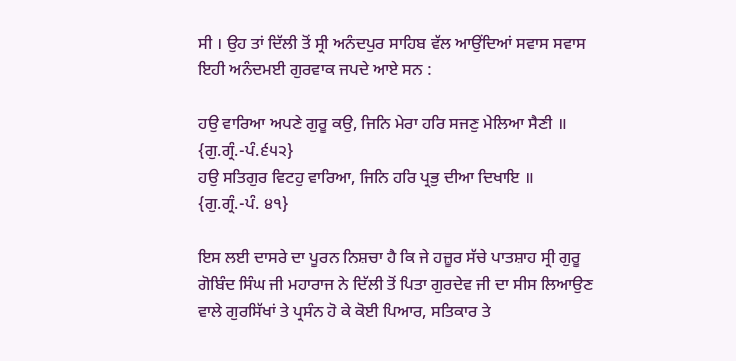ਸੀ । ਉਹ ਤਾਂ ਦਿੱਲੀ ਤੋਂ ਸ੍ਰੀ ਅਨੰਦਪੁਰ ਸਾਹਿਬ ਵੱਲ ਆਉਂਦਿਆਂ ਸਵਾਸ ਸਵਾਸ ਇਹੀ ਅਨੰਦਮਈ ਗੁਰਵਾਕ ਜਪਦੇ ਆਏ ਸਨ :

ਹਉ ਵਾਰਿਆ ਅਪਣੇ ਗੁਰੂ ਕਉ, ਜਿਨਿ ਮੇਰਾ ਹਰਿ ਸਜਣੁ ਮੇਲਿਆ ਸੈਣੀ ॥ {ਗੁ.ਗ੍ਰੰ.-ਪੰ.੬੫੨}
ਹਉ ਸਤਿਗੁਰ ਵਿਟਹੁ ਵਾਰਿਆ, ਜਿਨਿ ਹਰਿ ਪ੍ਰਭੁ ਦੀਆ ਦਿਖਾਇ ॥ {ਗੁ.ਗ੍ਰੰ.-ਪੰ. ੪੧}

ਇਸ ਲਈ ਦਾਸਰੇ ਦਾ ਪੂਰਨ ਨਿਸ਼ਚਾ ਹੈ ਕਿ ਜੇ ਹਜ਼ੂਰ ਸੱਚੇ ਪਾਤਸ਼ਾਹ ਸ੍ਰੀ ਗੁਰੂ ਗੋਬਿੰਦ ਸਿੰਘ ਜੀ ਮਹਾਰਾਜ ਨੇ ਦਿੱਲੀ ਤੋਂ ਪਿਤਾ ਗੁਰਦੇਵ ਜੀ ਦਾ ਸੀਸ ਲਿਆਉਣ ਵਾਲੇ ਗੁਰਸਿੱਖਾਂ ਤੇ ਪ੍ਰਸੰਨ ਹੋ ਕੇ ਕੋਈ ਪਿਆਰ, ਸਤਿਕਾਰ ਤੇ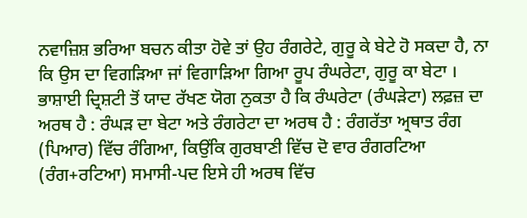ਨਵਾਜ਼ਿਸ਼ ਭਰਿਆ ਬਚਨ ਕੀਤਾ ਹੋਵੇ ਤਾਂ ਉਹ ਰੰਗਰੇਟੇ, ਗੁਰੂ ਕੇ ਬੇਟੇ ਹੋ ਸਕਦਾ ਹੈ, ਨਾ ਕਿ ਉਸ ਦਾ ਵਿਗੜਿਆ ਜਾਂ ਵਿਗਾੜਿਆ ਗਿਆ ਰੂਪ ਰੰਘਰੇਟਾ, ਗੁਰੂ ਕਾ ਬੇਟਾ । ਭਾਸ਼ਾਈ ਦ੍ਰਿਸ਼ਟੀ ਤੋਂ ਯਾਦ ਰੱਖਣ ਯੋਗ ਨੁਕਤਾ ਹੈ ਕਿ ਰੰਘਰੇਟਾ (ਰੰਘੜੇਟਾ) ਲਫ਼ਜ਼ ਦਾ ਅਰਥ ਹੈ : ਰੰਘੜ ਦਾ ਬੇਟਾ ਅਤੇ ਰੰਗਰੇਟਾ ਦਾ ਅਰਥ ਹੈ : ਰੰਗਰੱਤਾ ਅ੍ਰਥਾਤ ਰੰਗ (ਪਿਆਰ) ਵਿੱਚ ਰੰਗਿਆ, ਕਿਉਂਕਿ ਗੁਰਬਾਣੀ ਵਿੱਚ ਦੋ ਵਾਰ ਰੰਗਰਟਿਆ (ਰੰਗ+ਰਟਿਆ) ਸਮਾਸੀ-ਪਦ ਇਸੇ ਹੀ ਅਰਥ ਵਿੱਚ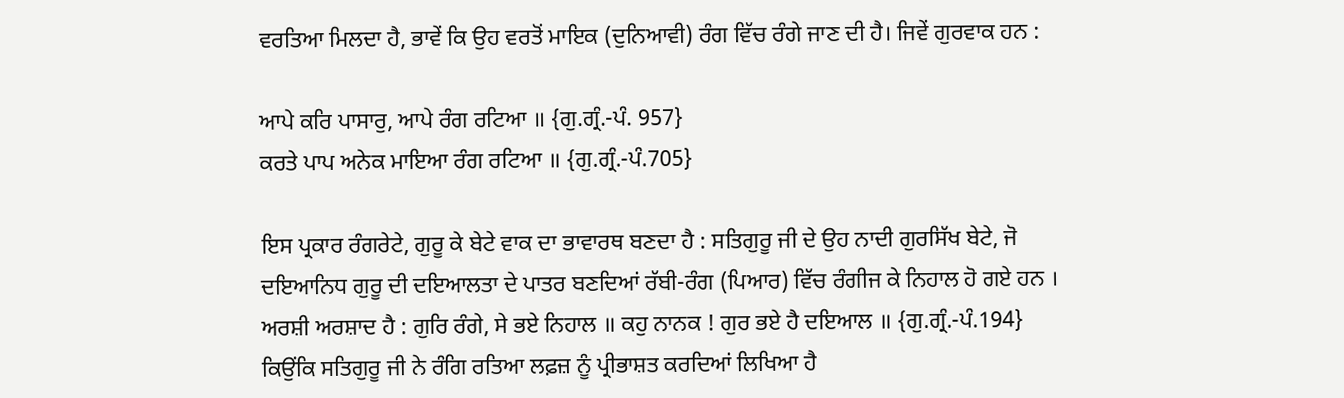ਵਰਤਿਆ ਮਿਲਦਾ ਹੈ, ਭਾਵੇਂ ਕਿ ਉਹ ਵਰਤੋਂ ਮਾਇਕ (ਦੁਨਿਆਵੀ) ਰੰਗ ਵਿੱਚ ਰੰਗੇ ਜਾਣ ਦੀ ਹੈ। ਜਿਵੇਂ ਗੁਰਵਾਕ ਹਨ :

ਆਪੇ ਕਰਿ ਪਾਸਾਰੁ, ਆਪੇ ਰੰਗ ਰਟਿਆ ॥ {ਗੁ.ਗ੍ਰੰ.-ਪੰ. 957}
ਕਰਤੇ ਪਾਪ ਅਨੇਕ ਮਾਇਆ ਰੰਗ ਰਟਿਆ ॥ {ਗੁ.ਗ੍ਰੰ.-ਪੰ.705}

ਇਸ ਪ੍ਰਕਾਰ ਰੰਗਰੇਟੇ, ਗੁਰੂ ਕੇ ਬੇਟੇ ਵਾਕ ਦਾ ਭਾਵਾਰਥ ਬਣਦਾ ਹੈ : ਸਤਿਗੁਰੂ ਜੀ ਦੇ ਉਹ ਨਾਦੀ ਗੁਰਸਿੱਖ ਬੇਟੇ, ਜੋ ਦਇਆਨਿਧ ਗੁਰੂ ਦੀ ਦਇਆਲਤਾ ਦੇ ਪਾਤਰ ਬਣਦਿਆਂ ਰੱਬੀ-ਰੰਗ (ਪਿਆਰ) ਵਿੱਚ ਰੰਗੀਜ ਕੇ ਨਿਹਾਲ ਹੋ ਗਏ ਹਨ । ਅਰਸ਼ੀ ਅਰਸ਼ਾਦ ਹੈ : ਗੁਰਿ ਰੰਗੇ, ਸੇ ਭਏ ਨਿਹਾਲ ॥ ਕਹੁ ਨਾਨਕ ! ਗੁਰ ਭਏ ਹੈ ਦਇਆਲ ॥ {ਗੁ.ਗ੍ਰੰ.-ਪੰ.194} ਕਿਉਂਕਿ ਸਤਿਗੁਰੂ ਜੀ ਨੇ ਰੰਗਿ ਰਤਿਆ ਲਫ਼ਜ਼ ਨੂੰ ਪ੍ਰੀਭਾਸ਼ਤ ਕਰਦਿਆਂ ਲਿਖਿਆ ਹੈ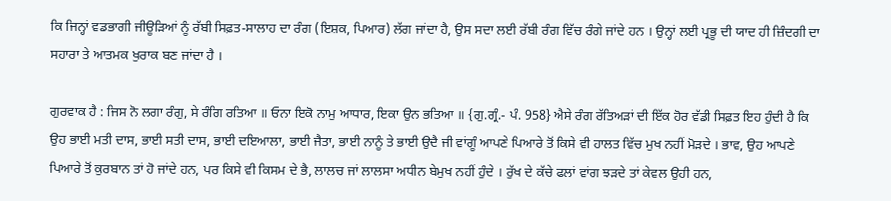ਕਿ ਜਿਨ੍ਹਾਂ ਵਡਭਾਗੀ ਜੀਊੜਿਆਂ ਨੂੰ ਰੱਬੀ ਸਿਫ਼ਤ-ਸਾਲਾਹ ਦਾ ਰੰਗ (ਇਸ਼ਕ, ਪਿਆਰ) ਲੱਗ ਜਾਂਦਾ ਹੈ, ਉਸ ਸਦਾ ਲਈ ਰੱਬੀ ਰੰਗ ਵਿੱਚ ਰੰਗੇ ਜਾਂਦੇ ਹਨ । ਉਨ੍ਹਾਂ ਲਈ ਪ੍ਰਭੂ ਦੀ ਯਾਦ ਹੀ ਜ਼ਿੰਦਗੀ ਦਾ ਸਹਾਰਾ ਤੇ ਆਤਮਕ ਖੁਰਾਕ ਬਣ ਜਾਂਦਾ ਹੈ ।

ਗੁਰਵਾਕ ਹੈ : ਜਿਸ ਨੋ ਲਗਾ ਰੰਗੁ, ਸੇ ਰੰਗਿ ਰਤਿਆ ॥ ਓਨਾ ਇਕੋ ਨਾਮੁ ਆਧਾਰ, ਇਕਾ ਉਨ ਭਤਿਆ ॥ {ਗੁ.ਗ੍ਰੰ.- ਪੰ. 958} ਐਸੇ ਰੰਗ ਰੱਤਿਅੜਾਂ ਦੀ ਇੱਕ ਹੋਰ ਵੱਡੀ ਸਿਫ਼ਤ ਇਹ ਹੁੰਦੀ ਹੈ ਕਿ ਉਹ ਭਾਈ ਮਤੀ ਦਾਸ, ਭਾਈ ਸਤੀ ਦਾਸ, ਭਾਈ ਦਇਆਲਾ, ਭਾਈ ਜੈਤਾ, ਭਾਈ ਨਾਨੂੰ ਤੇ ਭਾਈ ਉਦੈ ਜੀ ਵਾਂਗੂੰ ਆਪਣੇ ਪਿਆਰੇ ਤੋਂ ਕਿਸੇ ਵੀ ਹਾਲਤ ਵਿੱਚ ਮੁਖ ਨਹੀਂ ਮੋੜਦੇ । ਭਾਵ, ਉਹ ਆਪਣੇ ਪਿਆਰੇ ਤੋਂ ਕੁਰਬਾਨ ਤਾਂ ਹੋ ਜਾਂਦੇ ਹਨ, ਪਰ ਕਿਸੇ ਵੀ ਕਿਸਮ ਦੇ ਭੈ, ਲਾਲਚ ਜਾਂ ਲਾਲਸਾ ਅਧੀਨ ਬੇਮੁਖ ਨਹੀਂ ਹੁੰਦੇ । ਰੁੱਖ ਦੇ ਕੱਚੇ ਫਲਾਂ ਵਾਂਗ ਝੜਦੇ ਤਾਂ ਕੇਵਲ ਉਹੀ ਹਨ,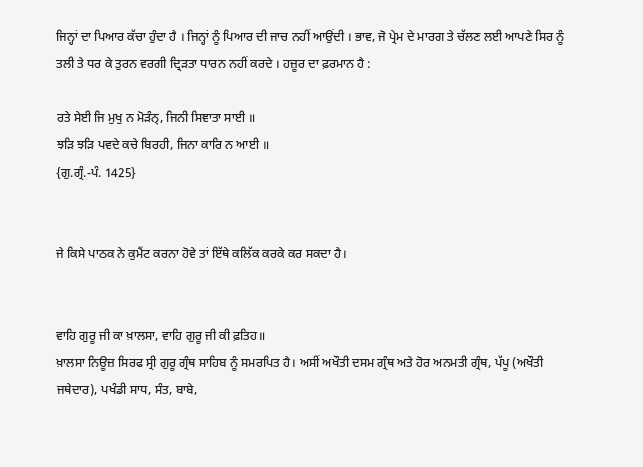ਜਿਨ੍ਹਾਂ ਦਾ ਪਿਆਰ ਕੱਚਾ ਹੁੰਦਾ ਹੈ । ਜਿਨ੍ਹਾਂ ਨੂੰ ਪਿਆਰ ਦੀ ਜਾਚ ਨਹੀਂ ਆਉਂਦੀ । ਭਾਵ, ਜੋ ਪ੍ਰੇਮ ਦੇ ਮਾਰਗ ਤੇ ਚੱਲਣ ਲਈ ਆਪਣੇ ਸਿਰ ਨੂੰ ਤਲੀ ਤੇ ਧਰ ਕੇ ਤੁਰਨ ਵਰਗੀ ਦ੍ਰਿੜਤਾ ਧਾਰਨ ਨਹੀਂ ਕਰਦੇ । ਹਜ਼ੂਰ ਦਾ ਫ਼ਰਮਾਨ ਹੈ :

ਰਤੇ ਸੇਈ ਜਿ ਮੁਖੁ ਨ ਮੋੜੰਨ੍‍, ਜਿਨੀ ਸਿਞਾਤਾ ਸਾਈ ॥
ਝੜਿ ਝੜਿ ਪਵਦੇ ਕਚੇ ਬਿਰਹੀ, ਜਿਨਾ ਕਾਰਿ ਨ ਆਈ ॥
{ਗੁ.ਗ੍ਰੰ.-ਪੰ. 1425}


ਜੇ ਕਿਸੇ ਪਾਠਕ ਨੇ ਕੁਮੈਂਟ ਕਰਨਾ ਹੋਵੇ ਤਾਂ ਇੱਥੇ ਕਲਿੱਕ ਕਰਕੇ ਕਰ ਸਕਦਾ ਹੈ।


ਵਾਹਿ ਗੁਰੂ ਜੀ ਕਾ ਖ਼ਾਲਸਾ, ਵਾਹਿ ਗੁਰੂ ਜੀ ਕੀ ਫ਼ਤਿਹ॥
ਖ਼ਾਲਸਾ ਨਿਊਜ਼ ਸਿਰਫ ਸ੍ਰੀ ਗੁਰੂ ਗ੍ਰੰਥ ਸਾਹਿਬ ਨੂੰ ਸਮਰਪਿਤ ਹੈ। ਅਸੀਂ ਅਖੌਤੀ ਦਸਮ ਗ੍ਰੰਥ ਅਤੇ ਹੋਰ ਅਨਮਤੀ ਗ੍ਰੰਥ, ਪੱਪੂ (ਅਖੌਤੀ ਜਥੇਦਾਰ), ਪਖੰਡੀ ਸਾਧ, ਸੰਤ, ਬਾਬੇ,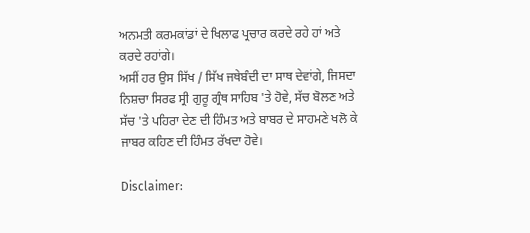ਅਨਮਤੀ ਕਰਮਕਾਂਡਾਂ ਦੇ ਖਿਲਾਫ ਪ੍ਰਚਾਰ ਕਰਦੇ ਰਹੇ ਹਾਂ ਅਤੇ ਕਰਦੇ ਰਹਾਂਗੇ।
ਅਸੀਂ ਹਰ ਉਸ ਸਿੱਖ / ਸਿੱਖ ਜਥੇਬੰਦੀ ਦਾ ਸਾਥ ਦੇਵਾਂਗੇ, ਜਿਸਦਾ ਨਿਸ਼ਚਾ ਸਿਰਫ ਸ੍ਰੀ ਗੁਰੂ ਗ੍ਰੰਥ ਸਾਹਿਬ 'ਤੇ ਹੋਵੇ, ਸੱਚ ਬੋਲਣ ਅਤੇ ਸੱਚ 'ਤੇ ਪਹਿਰਾ ਦੇਣ ਦੀ ਹਿੰਮਤ ਅਤੇ ਬਾਬਰ ਦੇ ਸਾਹਮਣੇ ਖਲੋ ਕੇ ਜਾਬਰ ਕਹਿਣ ਦੀ ਹਿੰਮਤ ਰੱਖਦਾ ਹੋਵੇ।

Disclaimer: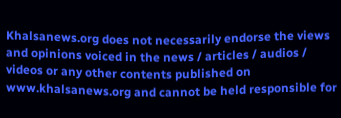Khalsanews.org does not necessarily endorse the views and opinions voiced in the news / articles / audios / videos or any other contents published on www.khalsanews.org and cannot be held responsible for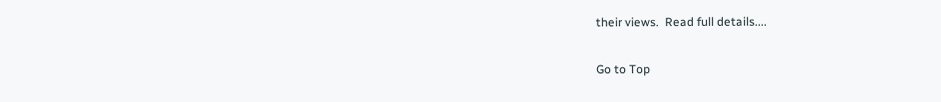their views.  Read full details....

Go to Top